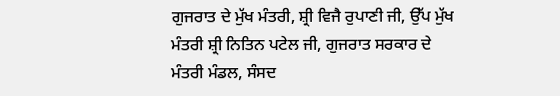ਗੁਜਰਾਤ ਦੇ ਮੁੱਖ ਮੰਤਰੀ, ਸ਼੍ਰੀ ਵਿਜੈ ਰੁਪਾਣੀ ਜੀ, ਉੱਪ ਮੁੱਖ ਮੰਤਰੀ ਸ਼੍ਰੀ ਨਿਤਿਨ ਪਟੇਲ ਜੀ, ਗੁਜਰਾਤ ਸਰਕਾਰ ਦੇ ਮੰਤਰੀ ਮੰਡਲ, ਸੰਸਦ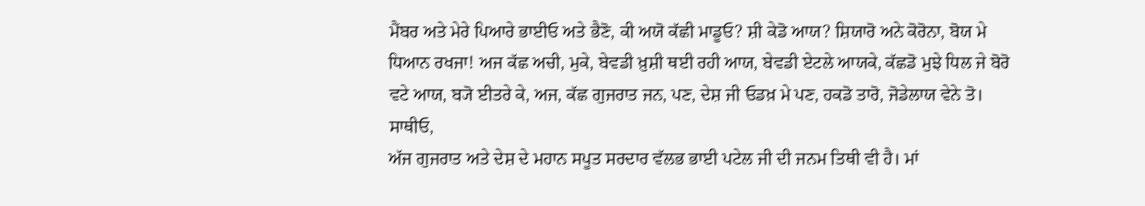ਮੈਂਬਰ ਅਤੇ ਮੇਰੇ ਪਿਆਰੇ ਭਾਈਓ ਅਤੇ ਭੈਣੋ, ਕੀ ਅਯੋ ਕੱਛੀ ਮਾਡੂਓ? ਸ਼ੀ ਕੇਡੋ ਆਯ? ਸ਼ਿਯਾਰੋ ਅਨੇ ਕੋਰੋਨਾ, ਬੋਯ ਮੇ ਧਿਆਨ ਰਖਜਾ! ਅਜ ਕੱਛ ਅਚੀ, ਮੁਕੇ, ਬੇਵਡੀ ਖ਼ੁਸ਼ੀ ਥਈ ਰਹੀ ਆਯ, ਬੇਵਡੀ ਏਟਲੇ ਆਯਕੇ, ਕੱਛਡੋ ਮੁਝੇ ਧਿਲ ਜੇ ਬੋਰੋ ਵਟੇ ਆਯ, ਬ੍ਯੋ ਈਤਰੇ ਕੇ, ਅਜ, ਕੱਛ ਗੁਜਰਾਤ ਜਨ, ਪਣ, ਦੇਸ਼ ਜੀ ਓਡਖ਼ ਮੇ ਪਣ, ਹਕਡੋ ਤਾਰੋ, ਜੋਡੇਲਾਯ ਵੇਨੇ ਤੋ।
ਸਾਥੀਓ,
ਅੱਜ ਗੁਜਰਾਤ ਅਤੇ ਦੇਸ਼ ਦੇ ਮਹਾਨ ਸਪੂਤ ਸਰਦਾਰ ਵੱਲਭ ਭਾਈ ਪਟੇਲ ਜੀ ਦੀ ਜਨਮ ਤਿਥੀ ਵੀ ਹੈ। ਮਾਂ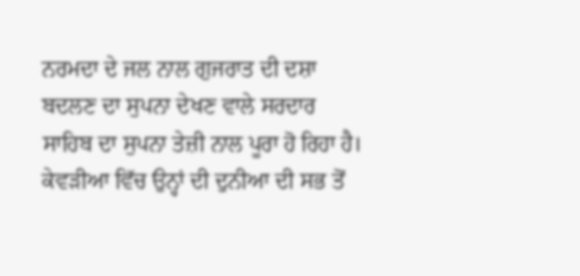ਨਰਮਦਾ ਦੇ ਜਲ ਨਾਲ ਗੁਜਰਾਤ ਦੀ ਦਸ਼ਾ ਬਦਲਣ ਦਾ ਸੁਪਨਾ ਦੇਖਣ ਵਾਲੇ ਸਰਦਾਰ ਸਾਹਿਬ ਦਾ ਸੁਪਨਾ ਤੇਜ਼ੀ ਨਾਲ ਪੂਰਾ ਹੋ ਰਿਹਾ ਹੈ। ਕੇਵੜੀਆ ਵਿੱਚ ਉਨ੍ਹਾਂ ਦੀ ਦੁਨੀਆ ਦੀ ਸਭ ਤੋਂ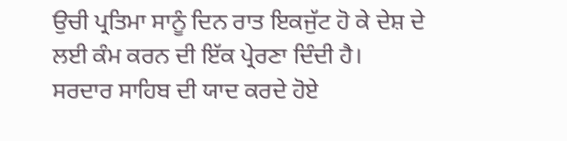ਉਚੀ ਪ੍ਰਤਿਮਾ ਸਾਨੂੰ ਦਿਨ ਰਾਤ ਇਕਜੁੱਟ ਹੋ ਕੇ ਦੇਸ਼ ਦੇ ਲਈ ਕੰਮ ਕਰਨ ਦੀ ਇੱਕ ਪ੍ਰੇਰਣਾ ਦਿੰਦੀ ਹੈ। ਸਰਦਾਰ ਸਾਹਿਬ ਦੀ ਯਾਦ ਕਰਦੇ ਹੋਏ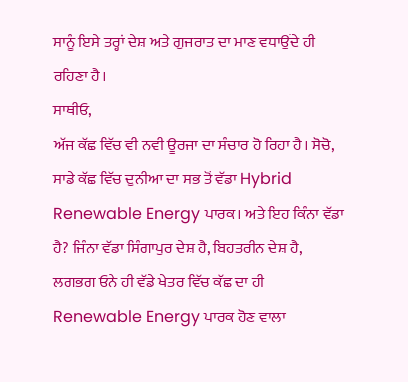ਸਾਨੂੰ ਇਸੇ ਤਰ੍ਹਾਂ ਦੇਸ਼ ਅਤੇ ਗੁਜਰਾਤ ਦਾ ਮਾਣ ਵਧਾਉਂਦੇ ਹੀ ਰਹਿਣਾ ਹੈ।
ਸਾਥੀਓ,
ਅੱਜ ਕੱਛ ਵਿੱਚ ਵੀ ਨਵੀ ਊਰਜਾ ਦਾ ਸੰਚਾਰ ਹੋ ਰਿਹਾ ਹੈ। ਸੋਚੋ, ਸਾਡੇ ਕੱਛ ਵਿੱਚ ਦੁਨੀਆ ਦਾ ਸਭ ਤੋਂ ਵੱਡਾ Hybrid Renewable Energy ਪਾਰਕ। ਅਤੇ ਇਹ ਕਿੰਨਾ ਵੱਡਾ ਹੈ? ਜਿੰਨਾ ਵੱਡਾ ਸਿੰਗਾਪੁਰ ਦੇਸ਼ ਹੈ, ਬਿਹਤਰੀਨ ਦੇਸ਼ ਹੈ, ਲਗਭਗ ਓਨੇ ਹੀ ਵੱਡੇ ਖੇਤਰ ਵਿੱਚ ਕੱਛ ਦਾ ਹੀ Renewable Energy ਪਾਰਕ ਹੋਣ ਵਾਲਾ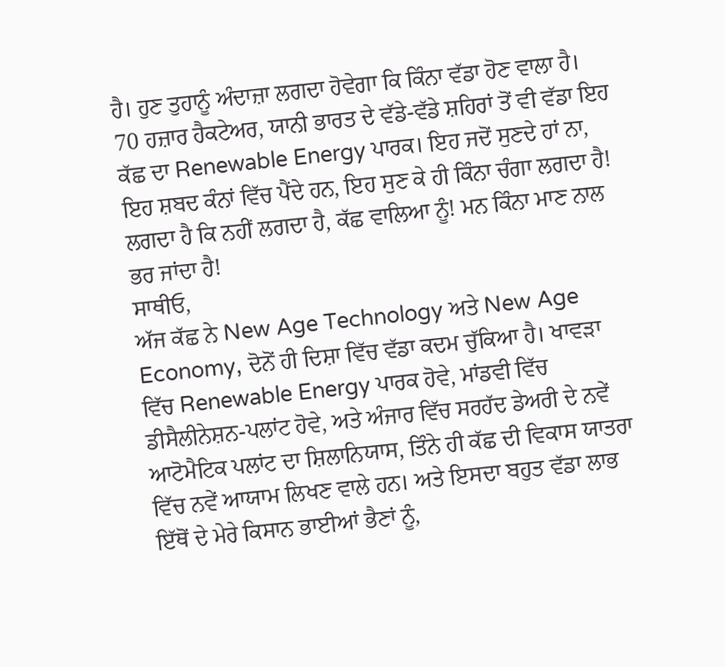ਹੈ। ਹੁਣ ਤੁਹਾਨੂੰ ਅੰਦਾਜ਼ਾ ਲਗਦਾ ਹੋਵੇਗਾ ਕਿ ਕਿੰਨਾ ਵੱਡਾ ਹੋਣ ਵਾਲਾ ਹੈ। 70 ਹਜ਼ਾਰ ਹੈਕਟੇਅਰ, ਯਾਨੀ ਭਾਰਤ ਦੇ ਵੱਡੇ-ਵੱਡੇ ਸ਼ਹਿਰਾਂ ਤੋਂ ਵੀ ਵੱਡਾ ਇਹ ਕੱਛ ਦਾ Renewable Energy ਪਾਰਕ। ਇਹ ਜਦੋਂ ਸੁਣਦੇ ਹਾਂ ਨਾ, ਇਹ ਸ਼ਬਦ ਕੰਨਾਂ ਵਿੱਚ ਪੈਂਦੇ ਹਨ, ਇਹ ਸੁਣ ਕੇ ਹੀ ਕਿੰਨਾ ਚੰਗਾ ਲਗਦਾ ਹੈ! ਲਗਦਾ ਹੈ ਕਿ ਨਹੀਂ ਲਗਦਾ ਹੈ, ਕੱਛ ਵਾਲਿਆ ਨੂੰ! ਮਨ ਕਿੰਨਾ ਮਾਣ ਨਾਲ ਭਰ ਜਾਂਦਾ ਹੈ!
ਸਾਥੀਓ,
ਅੱਜ ਕੱਛ ਨੇ New Age Technology ਅਤੇ New Age Economy, ਦੋਨੋਂ ਹੀ ਦਿਸ਼ਾ ਵਿੱਚ ਵੱਡਾ ਕਦਮ ਚੁੱਕਿਆ ਹੈ। ਖਾਵੜਾ ਵਿੱਚ Renewable Energy ਪਾਰਕ ਹੋਵੇ, ਮਾਂਡਵੀ ਵਿੱਚ ਡੀਸੈਲੀਨੇਸ਼ਨ-ਪਲਾਂਟ ਹੋਵੇ, ਅਤੇ ਅੰਜਾਰ ਵਿੱਚ ਸਰਹੱਦ ਡੇਅਰੀ ਦੇ ਨਵੇਂ ਆਟੋਮੈਟਿਕ ਪਲਾਂਟ ਦਾ ਸ਼ਿਲਾਨਿਯਾਸ, ਤਿੰਨੇ ਹੀ ਕੱਛ ਦੀ ਵਿਕਾਸ ਯਾਤਰਾ ਵਿੱਚ ਨਵੇਂ ਆਯਾਮ ਲਿਖਣ ਵਾਲੇ ਹਨ। ਅਤੇ ਇਸਦਾ ਬਹੁਤ ਵੱਡਾ ਲਾਭ ਇੱਥੋਂ ਦੇ ਮੇਰੇ ਕਿਸਾਨ ਭਾਈਆਂ ਭੈਣਾਂ ਨੂੰ,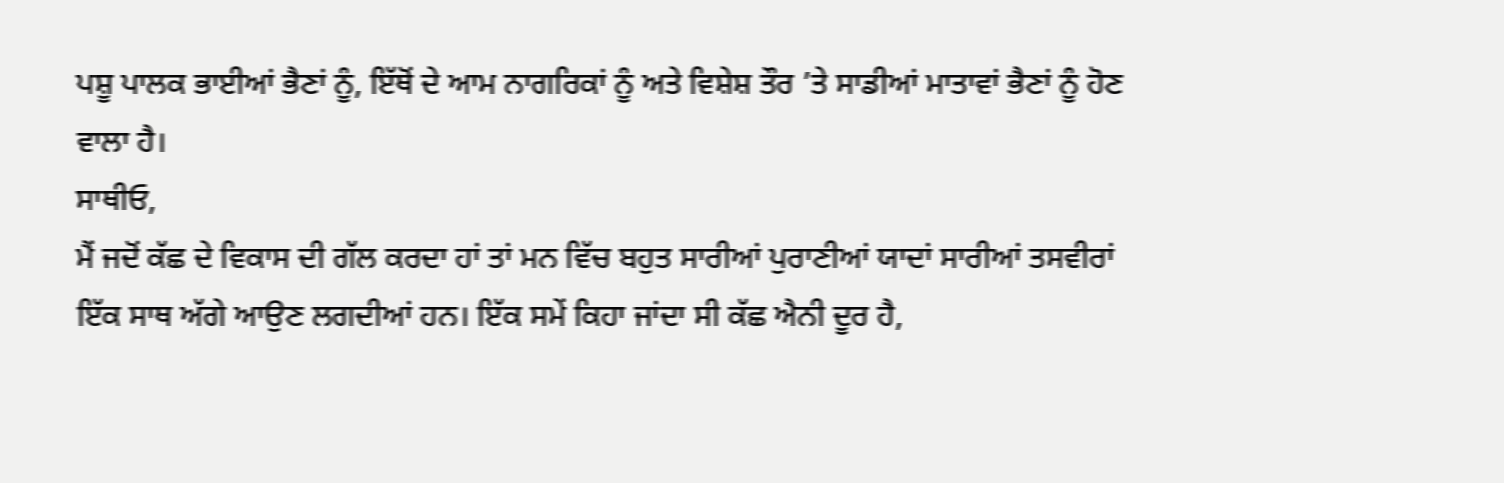ਪਸ਼ੂ ਪਾਲਕ ਭਾਈਆਂ ਭੈਣਾਂ ਨੂੰ, ਇੱਥੋਂ ਦੇ ਆਮ ਨਾਗਰਿਕਾਂ ਨੂੰ ਅਤੇ ਵਿਸ਼ੇਸ਼ ਤੌਰ ’ਤੇ ਸਾਡੀਆਂ ਮਾਤਾਵਾਂ ਭੈਣਾਂ ਨੂੰ ਹੋਣ ਵਾਲਾ ਹੈ।
ਸਾਥੀਓ,
ਮੈਂ ਜਦੋਂ ਕੱਛ ਦੇ ਵਿਕਾਸ ਦੀ ਗੱਲ ਕਰਦਾ ਹਾਂ ਤਾਂ ਮਨ ਵਿੱਚ ਬਹੁਤ ਸਾਰੀਆਂ ਪੁਰਾਣੀਆਂ ਯਾਦਾਂ ਸਾਰੀਆਂ ਤਸਵੀਰਾਂ ਇੱਕ ਸਾਥ ਅੱਗੇ ਆਉਣ ਲਗਦੀਆਂ ਹਨ। ਇੱਕ ਸਮੇਂ ਕਿਹਾ ਜਾਂਦਾ ਸੀ ਕੱਛ ਐਨੀ ਦੂਰ ਹੈ,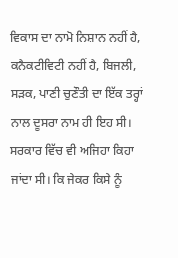ਵਿਕਾਸ ਦਾ ਨਾਮੋ ਨਿਸ਼ਾਨ ਨਹੀਂ ਹੈ, ਕਨੈਕਟੀਵਿਟੀ ਨਹੀਂ ਹੈ, ਬਿਜਲੀ, ਸੜਕ, ਪਾਣੀ ਚੁਣੌਤੀ ਦਾ ਇੱਕ ਤਰ੍ਹਾਂ ਨਾਲ ਦੂਸਰਾ ਨਾਮ ਹੀ ਇਹ ਸੀ। ਸਰਕਾਰ ਵਿੱਚ ਵੀ ਅਜਿਹਾ ਕਿਹਾ ਜਾਂਦਾ ਸੀ। ਕਿ ਜੇਕਰ ਕਿਸੇ ਨੂੰ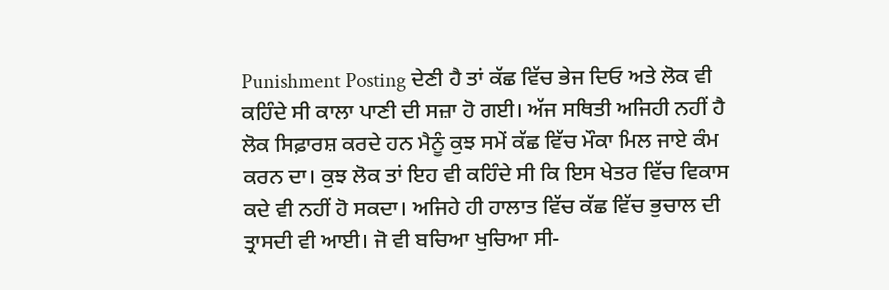Punishment Posting ਦੇਣੀ ਹੈ ਤਾਂ ਕੱਛ ਵਿੱਚ ਭੇਜ ਦਿਓ ਅਤੇ ਲੋਕ ਵੀ ਕਹਿੰਦੇ ਸੀ ਕਾਲਾ ਪਾਣੀ ਦੀ ਸਜ਼ਾ ਹੋ ਗਈ। ਅੱਜ ਸਥਿਤੀ ਅਜਿਹੀ ਨਹੀਂ ਹੈ ਲੋਕ ਸਿਫ਼ਾਰਸ਼ ਕਰਦੇ ਹਨ ਮੈਨੂੰ ਕੁਝ ਸਮੇਂ ਕੱਛ ਵਿੱਚ ਮੌਕਾ ਮਿਲ ਜਾਏ ਕੰਮ ਕਰਨ ਦਾ। ਕੁਝ ਲੋਕ ਤਾਂ ਇਹ ਵੀ ਕਹਿੰਦੇ ਸੀ ਕਿ ਇਸ ਖੇਤਰ ਵਿੱਚ ਵਿਕਾਸ ਕਦੇ ਵੀ ਨਹੀਂ ਹੋ ਸਕਦਾ। ਅਜਿਹੇ ਹੀ ਹਾਲਾਤ ਵਿੱਚ ਕੱਛ ਵਿੱਚ ਭੁਚਾਲ ਦੀ ਤ੍ਰਾਸਦੀ ਵੀ ਆਈ। ਜੋ ਵੀ ਬਚਿਆ ਖੁਚਿਆ ਸੀ-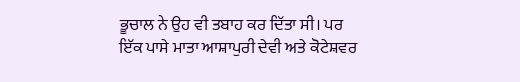ਭੂਚਾਲ ਨੇ ਉਹ ਵੀ ਤਬਾਹ ਕਰ ਦਿੱਤਾ ਸੀ। ਪਰ ਇੱਕ ਪਾਸੇ ਮਾਤਾ ਆਸ਼ਾਪੁਰੀ ਦੇਵੀ ਅਤੇ ਕੋਟੇਸ਼ਵਰ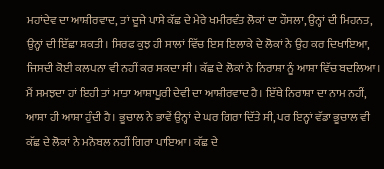ਮਹਾਂਦੇਵ ਦਾ ਆਸ਼ੀਰਵਾਦ, ਤਾਂ ਦੂਜੇ ਪਾਸੇ ਕੱਛ ਦੇ ਮੇਰੇ ਖਮੀਰਵੰਤ ਲੋਕਾਂ ਦਾ ਹੌਸਲਾ, ਉਨ੍ਹਾਂ ਦੀ ਮਿਹਨਤ, ਉਨ੍ਹਾਂ ਦੀ ਇੱਛਾ ਸ਼ਕਤੀ। ਸਿਰਫ ਕੁਝ ਹੀ ਸਾਲਾਂ ਵਿੱਚ ਇਸ ਇਲਾਕੇ ਦੇ ਲੋਕਾਂ ਨੇ ਉਹ ਕਰ ਦਿਖਾਇਆ, ਜਿਸਦੀ ਕੋਈ ਕਲਪਨਾ ਵੀ ਨਹੀਂ ਕਰ ਸਕਦਾ ਸੀ। ਕੱਛ ਦੇ ਲੋਕਾਂ ਨੇ ਨਿਰਾਸ਼ਾ ਨੂੰ ਆਸ਼ਾ ਵਿੱਚ ਬਦਲਿਆ। ਮੈਂ ਸਮਝਦਾ ਹਾਂ ਇਹੀ ਤਾਂ ਮਾਤਾ ਆਸ਼ਾਪੂਰੀ ਦੇਵੀ ਦਾ ਆਸ਼ੀਰਵਾਦ ਹੈ। ਇੱਥੇ ਨਿਰਾਸ਼ਾ ਦਾ ਨਾਮ ਨਹੀਂ, ਆਸ਼ਾ ਹੀ ਆਸ਼ਾ ਹੁੰਦੀ ਹੈ। ਭੂਚਾਲ ਨੇ ਭਾਵੇਂ ਉਨ੍ਹਾਂ ਦੇ ਘਰ ਗਿਰਾ ਦਿੱਤੇ ਸੀ, ਪਰ ਇਨ੍ਹਾਂ ਵੱਡਾ ਭੂਚਾਲ ਵੀ ਕੱਛ ਦੇ ਲੋਕਾਂ ਨੇ ਮਨੋਬਲ ਨਹੀਂ ਗਿਰਾ ਪਾਇਆ। ਕੱਛ ਦੇ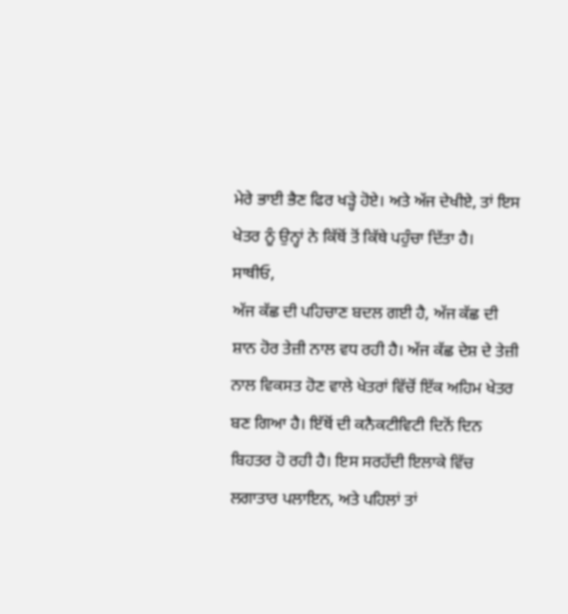ਮੇਰੇ ਭਾਈ ਭੈਣ ਫਿਰ ਖੜ੍ਹੇ ਹੋਏ। ਅਤੇ ਅੱਜ ਦੇਖੀਏ, ਤਾਂ ਇਸ ਖੇਤਰ ਨੂੰ ਉਨ੍ਹਾਂ ਨੇ ਕਿੱਥੋਂ ਤੋਂ ਕਿੱਥੇ ਪਹੁੰਚਾ ਦਿੱਤਾ ਹੈ।
ਸਾਥੀਓ,
ਅੱਜ ਕੱਛ ਦੀ ਪਹਿਚਾਣ ਬਦਲ ਗਈ ਹੈ, ਅੱਜ ਕੱਛ ਦੀ ਸ਼ਾਨ ਹੋਰ ਤੇਜ਼ੀ ਨਾਲ ਵਧ ਰਹੀ ਹੈ। ਅੱਜ ਕੱਛ ਦੇਸ਼ ਦੇ ਤੇਜ਼ੀ ਨਾਲ ਵਿਕਸਤ ਹੋਣ ਵਾਲੇ ਖੇਤਰਾਂ ਵਿੱਚੋਂ ਇੱਕ ਅਹਿਮ ਖੇਤਰ ਬਣ ਗਿਆ ਹੈ। ਇੱਥੋਂ ਦੀ ਕਨੈਕਟੀਵਿਟੀ ਦਿਨੋਂ ਦਿਨ ਬਿਹਤਰ ਹੋ ਰਹੀ ਹੈ। ਇਸ ਸਰਹੱਦੀ ਇਲਾਕੇ ਵਿੱਚ ਲਗਾਤਾਰ ਪਲਾਇਨ, ਅਤੇ ਪਹਿਲਾਂ ਤਾਂ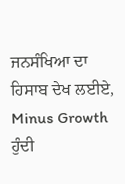ਜਨਸੰਖਿਆ ਦਾ ਹਿਸਾਬ ਦੇਖ ਲਈਏ, Minus Growth ਹੁੰਦੀ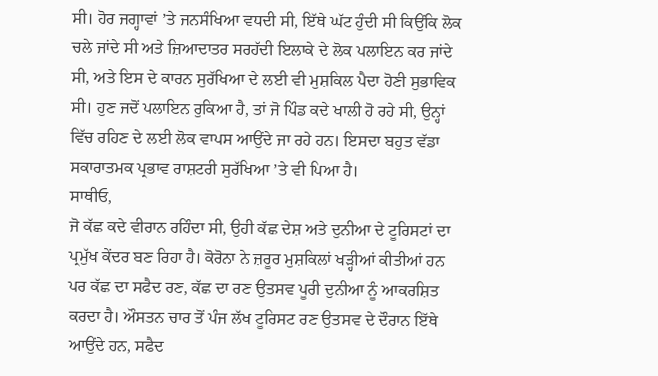ਸੀ। ਹੋਰ ਜਗ੍ਹਾਵਾਂ ’ਤੇ ਜਨਸੰਖਿਆ ਵਧਦੀ ਸੀ, ਇੱਥੇ ਘੱਟ ਹੁੰਦੀ ਸੀ ਕਿਉਂਕਿ ਲੋਕ ਚਲੇ ਜਾਂਦੇ ਸੀ ਅਤੇ ਜ਼ਿਆਦਾਤਰ ਸਰਹੱਦੀ ਇਲਾਕੇ ਦੇ ਲੋਕ ਪਲਾਇਨ ਕਰ ਜਾਂਦੇ ਸੀ, ਅਤੇ ਇਸ ਦੇ ਕਾਰਨ ਸੁਰੱਖਿਆ ਦੇ ਲਈ ਵੀ ਮੁਸ਼ਕਿਲ ਪੈਦਾ ਹੋਣੀ ਸੁਭਾਵਿਕ ਸੀ। ਹੁਣ ਜਦੋਂ ਪਲਾਇਨ ਰੁਕਿਆ ਹੈ, ਤਾਂ ਜੋ ਪਿੰਡ ਕਦੇ ਖਾਲੀ ਹੋ ਰਹੇ ਸੀ, ਉਨ੍ਹਾਂ ਵਿੱਚ ਰਹਿਣ ਦੇ ਲਈ ਲੋਕ ਵਾਪਸ ਆਉਂਦੇ ਜਾ ਰਹੇ ਹਨ। ਇਸਦਾ ਬਹੁਤ ਵੱਡਾ ਸਕਾਰਾਤਮਕ ਪ੍ਰਭਾਵ ਰਾਸ਼ਟਰੀ ਸੁਰੱਖਿਆ ’ਤੇ ਵੀ ਪਿਆ ਹੈ।
ਸਾਥੀਓ,
ਜੋ ਕੱਛ ਕਦੇ ਵੀਰਾਨ ਰਹਿੰਦਾ ਸੀ, ਉਹੀ ਕੱਛ ਦੇਸ਼ ਅਤੇ ਦੁਨੀਆ ਦੇ ਟੂਰਿਸਟਾਂ ਦਾ ਪ੍ਰਮੁੱਖ ਕੇਂਦਰ ਬਣ ਰਿਹਾ ਹੈ। ਕੋਰੋਨਾ ਨੇ ਜ਼ਰੂਰ ਮੁਸ਼ਕਿਲਾਂ ਖੜ੍ਹੀਆਂ ਕੀਤੀਆਂ ਹਨ ਪਰ ਕੱਛ ਦਾ ਸਫੈਦ ਰਣ, ਕੱਛ ਦਾ ਰਣ ਉਤਸਵ ਪੂਰੀ ਦੁਨੀਆ ਨੂੰ ਆਕਰਸ਼ਿਤ ਕਰਦਾ ਹੈ। ਔਸਤਨ ਚਾਰ ਤੋਂ ਪੰਜ ਲੱਖ ਟੂਰਿਸਟ ਰਣ ਉਤਸਵ ਦੇ ਦੌਰਾਨ ਇੱਥੇ ਆਉਂਦੇ ਹਨ, ਸਫੈਦ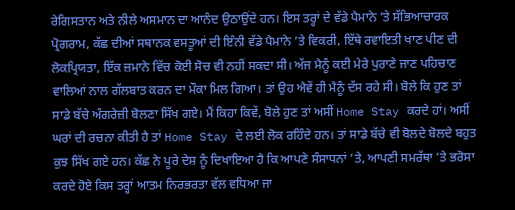ਰੇਗਿਸਤਾਨ ਅਤੇ ਨੀਲੇ ਅਸਮਾਨ ਦਾ ਆਨੰਦ ਉਠਾਉਂਦੇ ਹਨ। ਇਸ ਤਰ੍ਹਾਂ ਦੇ ਵੱਡੇ ਪੈਮਾਨੇ ’ਤੇ ਸੱਭਿਆਚਾਰਕ ਪ੍ਰੋਗਰਾਮ, ਕੱਛ ਦੀਆਂ ਸਥਾਨਕ ਵਸਤੂਆਂ ਦੀ ਇੰਨੀ ਵੱਡੇ ਪੈਮਾਨੇ ’ਤੇ ਵਿਕਰੀ, ਇੱਥੇ ਰਵਾਇਤੀ ਖਾਣ ਪੀਣ ਦੀ ਲੋਕਪ੍ਰਿਯਤਾ, ਇੱਕ ਜ਼ਮਾਨੇ ਵਿੱਚ ਕੋਈ ਸੋਚ ਵੀ ਨਹੀਂ ਸਕਦਾ ਸੀ। ਅੱਜ ਮੈਨੂੰ ਕਈ ਮੇਰੇ ਪੁਰਾਣੇ ਜਾਣ ਪਹਿਚਾਣ ਵਾਲਿਆਂ ਨਾਲ ਗੱਲਬਾਤ ਕਰਨ ਦਾ ਮੌਕਾ ਮਿਲ ਗਿਆ। ਤਾਂ ਉਹ ਐਵੇਂ ਹੀ ਮੈਨੂੰ ਦੱਸ ਰਹੇ ਸੀ। ਬੋਲੇ ਕਿ ਹੁਣ ਤਾਂ ਸਾਡੇ ਬੱਚੇ ਅੰਗਰੇਜ਼ੀ ਬੋਲਣਾ ਸਿੱਖ ਗਏ। ਮੈਂ ਕਿਹਾ ਕਿਵੇਂ, ਬੋਲੇ ਹੁਣ ਤਾਂ ਅਸੀਂ Home Stay ਕਰਦੇ ਹਾਂ। ਅਸੀਂ ਘਰਾਂ ਦੀ ਰਚਨਾ ਕੀਤੀ ਹੈ ਤਾਂ Home Stay ਦੇ ਲਈ ਲੋਕ ਰਹਿੰਦੇ ਹਨ। ਤਾਂ ਸਾਡੇ ਬੱਚੇ ਵੀ ਬੋਲਦੇ ਬੋਲਦੇ ਬਹੁਤ ਕੁਝ ਸਿੱਖ ਗਏ ਹਨ। ਕੱਛ ਨੇ ਪੂਰੇ ਦੇਸ਼ ਨੂੰ ਦਿਖਾਇਆ ਹੈ ਕਿ ਆਪਣੇ ਸੰਸਾਧਨਾਂ ’ਤੇ, ਆਪਣੀ ਸਮਰੱਥਾ ’ਤੇ ਭਰੋਸਾ ਕਰਦੇ ਹੋਏ ਕਿਸ ਤਰ੍ਹਾਂ ਆਤਮ ਨਿਰਭਰਤਾ ਵੱਲ ਵਧਿਆ ਜਾ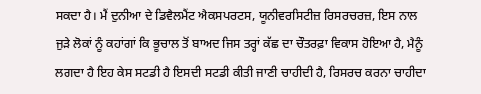ਸਕਦਾ ਹੈ। ਮੈਂ ਦੁਨੀਆ ਦੇ ਡਿਵੈਲਮੈਂਟ ਐਕਸਪਰਟਸ, ਯੂਨੀਵਰਸਿਟੀਜ਼ ਰਿਸਰਚਰਜ਼, ਇਸ ਨਾਲ ਜੁੜੇ ਲੋਕਾਂ ਨੂੰ ਕਹਾਂਗਾਂ ਕਿ ਭੂਚਾਲ ਤੋਂ ਬਾਅਦ ਜਿਸ ਤਰ੍ਹਾਂ ਕੱਛ ਦਾ ਚੌਤਰਫ਼ਾ ਵਿਕਾਸ ਹੋਇਆ ਹੈ, ਮੈਨੂੰ ਲਗਦਾ ਹੈ ਇਹ ਕੇਸ ਸਟਡੀ ਹੈ ਇਸਦੀ ਸਟਡੀ ਕੀਤੀ ਜਾਣੀ ਚਾਹੀਦੀ ਹੈ, ਰਿਸਰਚ ਕਰਨਾ ਚਾਹੀਦਾ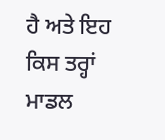ਹੈ ਅਤੇ ਇਹ ਕਿਸ ਤਰ੍ਹਾਂ ਮਾਡਲ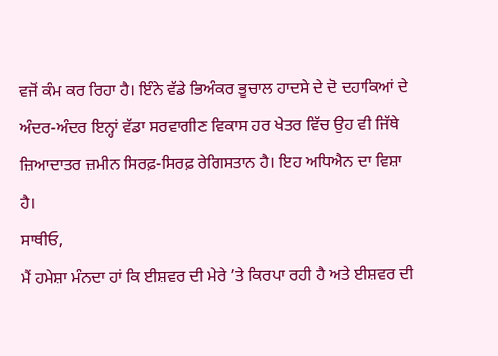ਵਜੋਂ ਕੰਮ ਕਰ ਰਿਹਾ ਹੈ। ਇੰਨੇ ਵੱਡੇ ਭਿਅੰਕਰ ਭੂਚਾਲ ਹਾਦਸੇ ਦੇ ਦੋ ਦਹਾਕਿਆਂ ਦੇ ਅੰਦਰ-ਅੰਦਰ ਇਨ੍ਹਾਂ ਵੱਡਾ ਸਰਵਾਗੀਣ ਵਿਕਾਸ ਹਰ ਖੇਤਰ ਵਿੱਚ ਉਹ ਵੀ ਜਿੱਥੇ ਜ਼ਿਆਦਾਤਰ ਜ਼ਮੀਨ ਸਿਰਫ਼-ਸਿਰਫ਼ ਰੇਗਿਸਤਾਨ ਹੈ। ਇਹ ਅਧਿਐਨ ਦਾ ਵਿਸ਼ਾ ਹੈ।
ਸਾਥੀਓ,
ਮੈਂ ਹਮੇਸ਼ਾ ਮੰਨਦਾ ਹਾਂ ਕਿ ਈਸ਼ਵਰ ਦੀ ਮੇਰੇ ’ਤੇ ਕਿਰਪਾ ਰਹੀ ਹੈ ਅਤੇ ਈਸ਼ਵਰ ਦੀ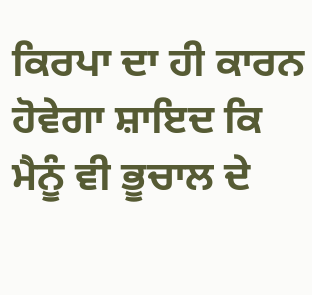ਕਿਰਪਾ ਦਾ ਹੀ ਕਾਰਨ ਹੋਵੇਗਾ ਸ਼ਾਇਦ ਕਿ ਮੈਨੂੰ ਵੀ ਭੂਚਾਲ ਦੇ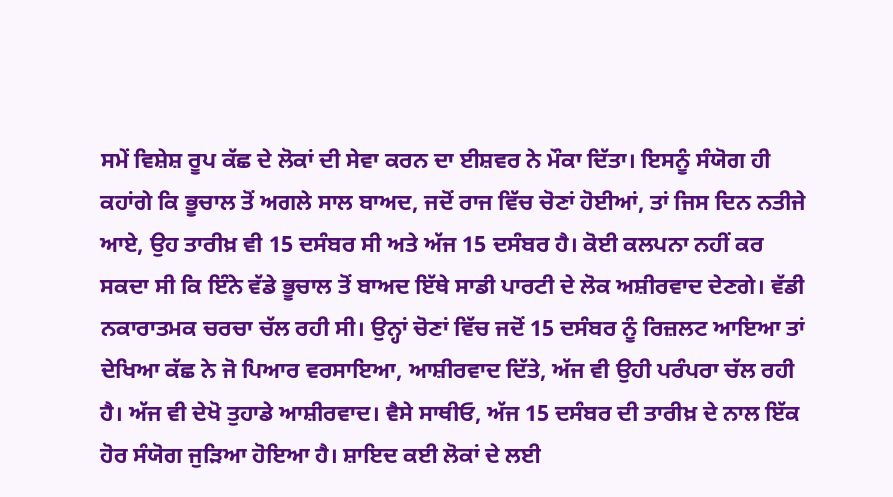ਸਮੇਂ ਵਿਸ਼ੇਸ਼ ਰੂਪ ਕੱਛ ਦੇ ਲੋਕਾਂ ਦੀ ਸੇਵਾ ਕਰਨ ਦਾ ਈਸ਼ਵਰ ਨੇ ਮੌਕਾ ਦਿੱਤਾ। ਇਸਨੂੰ ਸੰਯੋਗ ਹੀ ਕਹਾਂਗੇ ਕਿ ਭੂਚਾਲ ਤੋਂ ਅਗਲੇ ਸਾਲ ਬਾਅਦ, ਜਦੋਂ ਰਾਜ ਵਿੱਚ ਚੋਣਾਂ ਹੋਈਆਂ, ਤਾਂ ਜਿਸ ਦਿਨ ਨਤੀਜੇ ਆਏ, ਉਹ ਤਾਰੀਖ਼ ਵੀ 15 ਦਸੰਬਰ ਸੀ ਅਤੇ ਅੱਜ 15 ਦਸੰਬਰ ਹੈ। ਕੋਈ ਕਲਪਨਾ ਨਹੀਂ ਕਰ ਸਕਦਾ ਸੀ ਕਿ ਇੰਨੇ ਵੱਡੇ ਭੂਚਾਲ ਤੋਂ ਬਾਅਦ ਇੱਥੇ ਸਾਡੀ ਪਾਰਟੀ ਦੇ ਲੋਕ ਅਸ਼ੀਰਵਾਦ ਦੇਣਗੇ। ਵੱਡੀ ਨਕਾਰਾਤਮਕ ਚਰਚਾ ਚੱਲ ਰਹੀ ਸੀ। ਉਨ੍ਹਾਂ ਚੋਣਾਂ ਵਿੱਚ ਜਦੋਂ 15 ਦਸੰਬਰ ਨੂੰ ਰਿਜ਼ਲਟ ਆਇਆ ਤਾਂ ਦੇਖਿਆ ਕੱਛ ਨੇ ਜੋ ਪਿਆਰ ਵਰਸਾਇਆ, ਆਸ਼ੀਰਵਾਦ ਦਿੱਤੇ, ਅੱਜ ਵੀ ਉਹੀ ਪਰੰਪਰਾ ਚੱਲ ਰਹੀ ਹੈ। ਅੱਜ ਵੀ ਦੇਖੋ ਤੁਹਾਡੇ ਆਸ਼ੀਰਵਾਦ। ਵੈਸੇ ਸਾਥੀਓ, ਅੱਜ 15 ਦਸੰਬਰ ਦੀ ਤਾਰੀਖ਼ ਦੇ ਨਾਲ ਇੱਕ ਹੋਰ ਸੰਯੋਗ ਜੁੜਿਆ ਹੋਇਆ ਹੈ। ਸ਼ਾਇਦ ਕਈ ਲੋਕਾਂ ਦੇ ਲਈ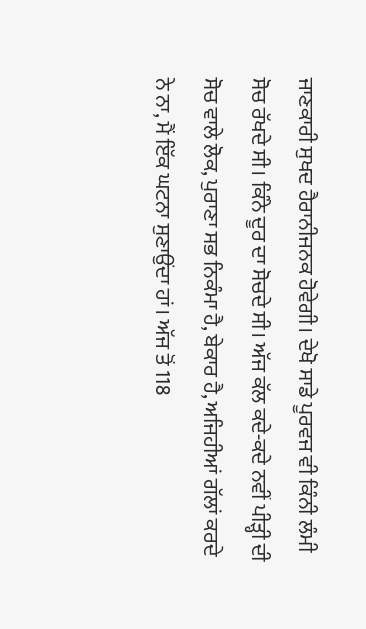ਜਾਣਕਾਰੀ ਸੁਖਦ ਹੈਰਾਨੀਜਨਕ ਹੋਵੇਗੀ। ਦੇਖੋ ਸਾਡੇ ਪੂਰਵਜ ਵੀ ਕਿੰਨੀ ਲੰਮੀ ਸੋਚ ਰੱਖਦੇ ਸੀ। ਕਿੰਨੇ ਦੂਰ ਦਾ ਸੋਚਦੇ ਸੀ। ਅੱਜ ਕੱਲ ਕਦੇ-ਕਦੇ ਨਵੀਂ ਪੀੜ੍ਹੀ ਦੀ ਸੋਚ ਵਾਲੇ ਲੋਕ, ਪੁਰਾਣਾ ਸਭ ਨਿਕੰਮਾ ਹੈ, ਬੇਕਾਰ ਹੈ, ਅਜਿਹੀਆਂ ਗੱਲਾਂ ਕਰਦੇ ਨੇ ਨਾ, ਮੈਂ ਇੱਕ ਘਟਨਾ ਸੁਣਾਉਂਦਾ ਹਾਂ। ਅੱਜ ਤੋਂ 118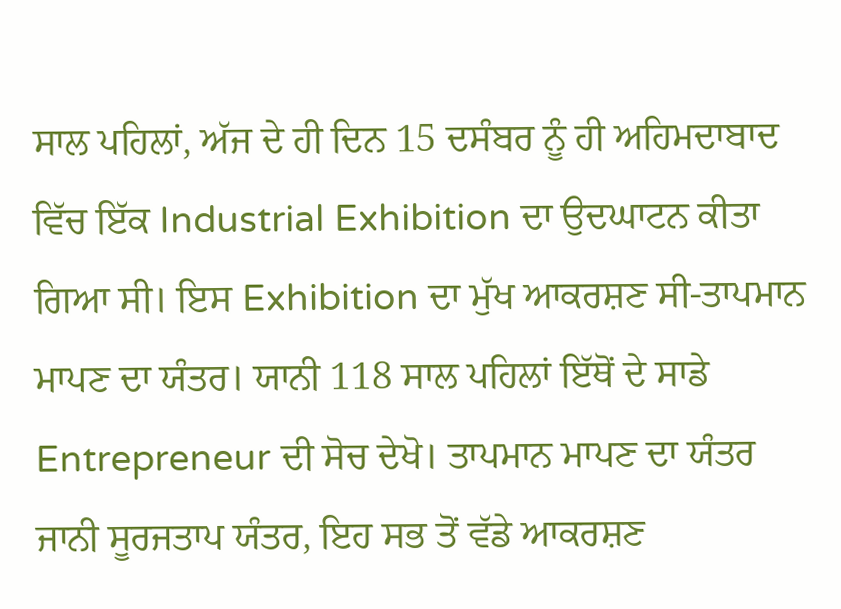ਸਾਲ ਪਹਿਲਾਂ, ਅੱਜ ਦੇ ਹੀ ਦਿਨ 15 ਦਸੰਬਰ ਨੂੰ ਹੀ ਅਹਿਮਦਾਬਾਦ ਵਿੱਚ ਇੱਕ Industrial Exhibition ਦਾ ਉਦਘਾਟਨ ਕੀਤਾ ਗਿਆ ਸੀ। ਇਸ Exhibition ਦਾ ਮੁੱਖ ਆਕਰਸ਼ਣ ਸੀ-ਤਾਪਮਾਨ ਮਾਪਣ ਦਾ ਯੰਤਰ। ਯਾਨੀ 118 ਸਾਲ ਪਹਿਲਾਂ ਇੱਥੋਂ ਦੇ ਸਾਡੇ Entrepreneur ਦੀ ਸੋਚ ਦੇਖੋ। ਤਾਪਮਾਨ ਮਾਪਣ ਦਾ ਯੰਤਰ ਜਾਨੀ ਸੂਰਜਤਾਪ ਯੰਤਰ, ਇਹ ਸਭ ਤੋਂ ਵੱਡੇ ਆਕਰਸ਼ਣ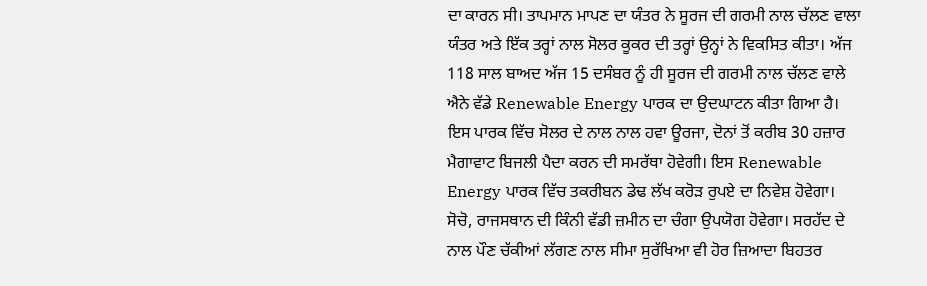ਦਾ ਕਾਰਨ ਸੀ। ਤਾਪਮਾਨ ਮਾਪਣ ਦਾ ਯੰਤਰ ਨੇ ਸੂਰਜ ਦੀ ਗਰਮੀ ਨਾਲ ਚੱਲਣ ਵਾਲਾ ਯੰਤਰ ਅਤੇ ਇੱਕ ਤਰ੍ਹਾਂ ਨਾਲ ਸੋਲਰ ਕੂਕਰ ਦੀ ਤਰ੍ਹਾਂ ਉਨ੍ਹਾਂ ਨੇ ਵਿਕਸਿਤ ਕੀਤਾ। ਅੱਜ 118 ਸਾਲ ਬਾਅਦ ਅੱਜ 15 ਦਸੰਬਰ ਨੂੰ ਹੀ ਸੂਰਜ ਦੀ ਗਰਮੀ ਨਾਲ ਚੱਲਣ ਵਾਲੇ ਐਨੇ ਵੱਡੇ Renewable Energy ਪਾਰਕ ਦਾ ਉਦਘਾਟਨ ਕੀਤਾ ਗਿਆ ਹੈ। ਇਸ ਪਾਰਕ ਵਿੱਚ ਸੋਲਰ ਦੇ ਨਾਲ ਨਾਲ ਹਵਾ ਊਰਜਾ, ਦੋਨਾਂ ਤੋਂ ਕਰੀਬ 30 ਹਜ਼ਾਰ ਮੈਗਾਵਾਟ ਬਿਜਲੀ ਪੈਦਾ ਕਰਨ ਦੀ ਸਮਰੱਥਾ ਹੋਵੇਗੀ। ਇਸ Renewable Energy ਪਾਰਕ ਵਿੱਚ ਤਕਰੀਬਨ ਡੇਢ ਲੱਖ ਕਰੋੜ ਰੁਪਏ ਦਾ ਨਿਵੇਸ਼ ਹੋਵੇਗਾ। ਸੋਚੋ, ਰਾਜਸਥਾਨ ਦੀ ਕਿੰਨੀ ਵੱਡੀ ਜ਼ਮੀਨ ਦਾ ਚੰਗਾ ਉਪਯੋਗ ਹੋਵੇਗਾ। ਸਰਹੱਦ ਦੇ ਨਾਲ ਪੌਣ ਚੱਕੀਆਂ ਲੱਗਣ ਨਾਲ ਸੀਮਾ ਸੁਰੱਖਿਆ ਵੀ ਹੋਰ ਜ਼ਿਆਦਾ ਬਿਹਤਰ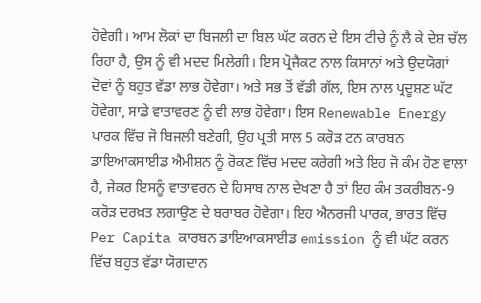ਹੋਵੇਗੀ। ਆਮ ਲੋਕਾਂ ਦਾ ਬਿਜਲੀ ਦਾ ਬਿਲ ਘੱਟ ਕਰਨ ਦੇ ਇਸ ਟੀਚੇ ਨੂੰ ਲੈ ਕੇ ਦੇਸ਼ ਚੱਲ ਰਿਹਾ ਹੈ, ਉਸ ਨੂੰ ਵੀ ਮਦਦ ਮਿਲੇਗੀ। ਇਸ ਪ੍ਰੋਜੈਕਟ ਨਾਲ ਕਿਸਾਨਾਂ ਅਤੇ ਉਦਯੋਗਾਂ ਦੋਵਾਂ ਨੂੰ ਬਹੁਤ ਵੱਡਾ ਲਾਭ ਹੋਵੇਗਾ। ਅਤੇ ਸਭ ਤੋਂ ਵੱਡੀ ਗੱਲ, ਇਸ ਨਾਲ ਪ੍ਰਦੂਸ਼ਣ ਘੱਟ ਹੋਵੇਗਾ, ਸਾਡੇ ਵਾਤਾਵਰਣ ਨੂੰ ਵੀ ਲਾਭ ਹੋਵੇਗਾ। ਇਸ Renewable Energy ਪਾਰਕ ਵਿੱਚ ਜੋ ਬਿਜਲੀ ਬਣੇਗੀ, ਉਹ ਪ੍ਰਤੀ ਸਾਲ 5 ਕਰੋੜ ਟਨ ਕਾਰਬਨ ਡਾਇਆਕਸਾਈਡ ਐਮੀਸ਼ਨ ਨੂੰ ਰੋਕਣ ਵਿੱਚ ਮਦਦ ਕਰੇਗੀ ਅਤੇ ਇਹ ਜੋ ਕੰਮ ਹੋਣ ਵਾਲਾ ਹੈ, ਜੇਕਰ ਇਸਨੂੰ ਵਾਤਾਵਰਨ ਦੇ ਹਿਸਾਬ ਨਾਲ ਦੇਖਣਾ ਹੈ ਤਾਂ ਇਹ ਕੰਮ ਤਕਰੀਬਨ-9 ਕਰੋੜ ਦਰਖ਼ਤ ਲਗਾਉਣ ਦੇ ਬਰਾਬਰ ਹੋਵੇਗਾ। ਇਹ ਐਨਰਜੀ ਪਾਰਕ, ਭਾਰਤ ਵਿੱਚ Per Capita ਕਾਰਬਨ ਡਾਇਆਕਸਾਈਡ emission ਨੂੰ ਵੀ ਘੱਟ ਕਰਨ ਵਿੱਚ ਬਹੁਤ ਵੱਡਾ ਯੋਗਦਾਨ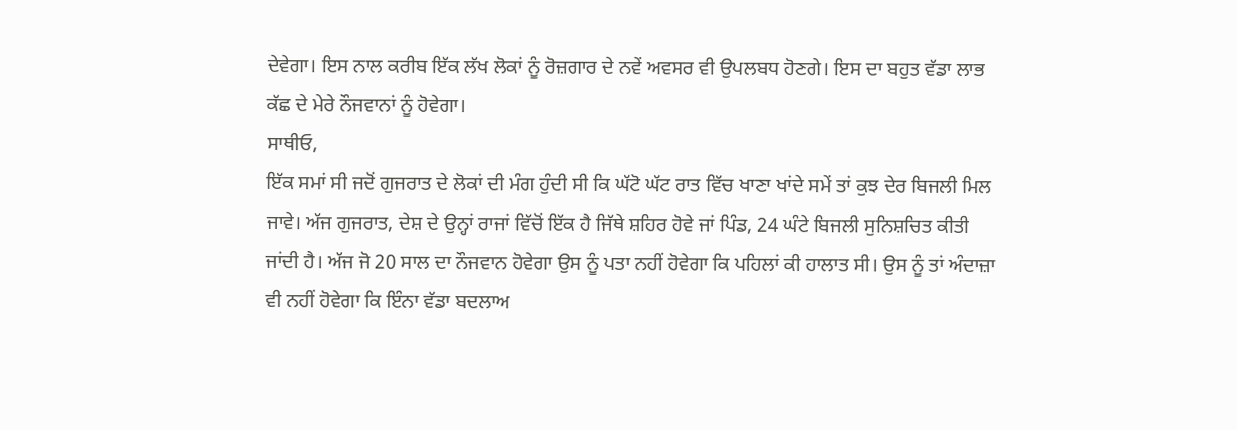ਦੇਵੇਗਾ। ਇਸ ਨਾਲ ਕਰੀਬ ਇੱਕ ਲੱਖ ਲੋਕਾਂ ਨੂੰ ਰੋਜ਼ਗਾਰ ਦੇ ਨਵੇਂ ਅਵਸਰ ਵੀ ਉਪਲਬਧ ਹੋਣਗੇ। ਇਸ ਦਾ ਬਹੁਤ ਵੱਡਾ ਲਾਭ ਕੱਛ ਦੇ ਮੇਰੇ ਨੌਜਵਾਨਾਂ ਨੂੰ ਹੋਵੇਗਾ।
ਸਾਥੀਓ,
ਇੱਕ ਸਮਾਂ ਸੀ ਜਦੋਂ ਗੁਜਰਾਤ ਦੇ ਲੋਕਾਂ ਦੀ ਮੰਗ ਹੁੰਦੀ ਸੀ ਕਿ ਘੱਟੋ ਘੱਟ ਰਾਤ ਵਿੱਚ ਖਾਣਾ ਖਾਂਦੇ ਸਮੇਂ ਤਾਂ ਕੁਝ ਦੇਰ ਬਿਜਲੀ ਮਿਲ ਜਾਵੇ। ਅੱਜ ਗੁਜਰਾਤ, ਦੇਸ਼ ਦੇ ਉਨ੍ਹਾਂ ਰਾਜਾਂ ਵਿੱਚੋਂ ਇੱਕ ਹੈ ਜਿੱਥੇ ਸ਼ਹਿਰ ਹੋਵੇ ਜਾਂ ਪਿੰਡ, 24 ਘੰਟੇ ਬਿਜਲੀ ਸੁਨਿਸ਼ਚਿਤ ਕੀਤੀ ਜਾਂਦੀ ਹੈ। ਅੱਜ ਜੋ 20 ਸਾਲ ਦਾ ਨੌਜਵਾਨ ਹੋਵੇਗਾ ਉਸ ਨੂੰ ਪਤਾ ਨਹੀਂ ਹੋਵੇਗਾ ਕਿ ਪਹਿਲਾਂ ਕੀ ਹਾਲਾਤ ਸੀ। ਉਸ ਨੂੰ ਤਾਂ ਅੰਦਾਜ਼ਾ ਵੀ ਨਹੀਂ ਹੋਵੇਗਾ ਕਿ ਇੰਨਾ ਵੱਡਾ ਬਦਲਾਅ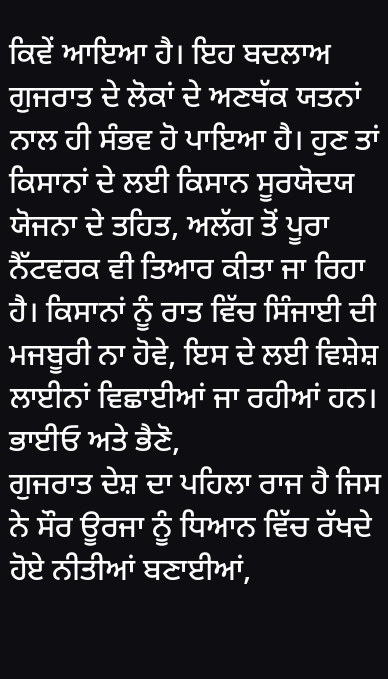ਕਿਵੇਂ ਆਇਆ ਹੈ। ਇਹ ਬਦਲਾਅ ਗੁਜਰਾਤ ਦੇ ਲੋਕਾਂ ਦੇ ਅਣਥੱਕ ਯਤਨਾਂ ਨਾਲ ਹੀ ਸੰਭਵ ਹੋ ਪਾਇਆ ਹੈ। ਹੁਣ ਤਾਂ ਕਿਸਾਨਾਂ ਦੇ ਲਈ ਕਿਸਾਨ ਸੂਰਯੋਦਯ ਯੋਜਨਾ ਦੇ ਤਹਿਤ, ਅਲੱਗ ਤੋਂ ਪੂਰਾ ਨੈੱਟਵਰਕ ਵੀ ਤਿਆਰ ਕੀਤਾ ਜਾ ਰਿਹਾ ਹੈ। ਕਿਸਾਨਾਂ ਨੂੰ ਰਾਤ ਵਿੱਚ ਸਿੰਜਾਈ ਦੀ ਮਜਬੂਰੀ ਨਾ ਹੋਵੇ, ਇਸ ਦੇ ਲਈ ਵਿਸ਼ੇਸ਼ ਲਾਈਨਾਂ ਵਿਛਾਈਆਂ ਜਾ ਰਹੀਆਂ ਹਨ।
ਭਾਈਓ ਅਤੇ ਭੈਣੋ,
ਗੁਜਰਾਤ ਦੇਸ਼ ਦਾ ਪਹਿਲਾ ਰਾਜ ਹੈ ਜਿਸ ਨੇ ਸੌਰ ਊਰਜਾ ਨੂੰ ਧਿਆਨ ਵਿੱਚ ਰੱਖਦੇ ਹੋਏ ਨੀਤੀਆਂ ਬਣਾਈਆਂ,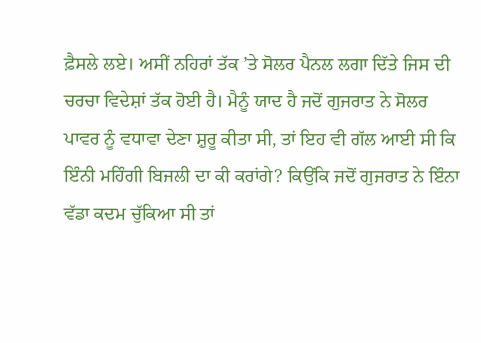ਫ਼ੈਸਲੇ ਲਏ। ਅਸੀਂ ਨਹਿਰਾਂ ਤੱਕ ’ਤੇ ਸੋਲਰ ਪੈਨਲ ਲਗਾ ਦਿੱਤੇ ਜਿਸ ਦੀ ਚਰਚਾ ਵਿਦੇਸ਼ਾਂ ਤੱਕ ਹੋਈ ਹੈ। ਮੈਨੂੰ ਯਾਦ ਹੈ ਜਦੋਂ ਗੁਜਰਾਤ ਨੇ ਸੋਲਰ ਪਾਵਰ ਨੂੰ ਵਧਾਵਾ ਦੇਣਾ ਸ਼ੁਰੂ ਕੀਤਾ ਸੀ, ਤਾਂ ਇਹ ਵੀ ਗੱਲ ਆਈ ਸੀ ਕਿ ਇੰਨੀ ਮਹਿੰਗੀ ਬਿਜਲੀ ਦਾ ਕੀ ਕਰਾਂਗੇ? ਕਿਉਂਕਿ ਜਦੋਂ ਗੁਜਰਾਤ ਨੇ ਇੰਨਾ ਵੱਡਾ ਕਦਮ ਚੁੱਕਿਆ ਸੀ ਤਾਂ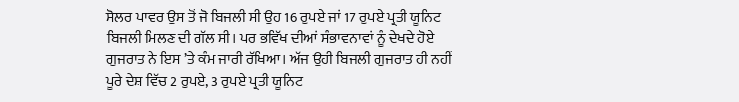ਸੋਲਰ ਪਾਵਰ ਉਸ ਤੋਂ ਜੋ ਬਿਜਲੀ ਸੀ ਉਹ 16 ਰੁਪਏ ਜਾਂ 17 ਰੁਪਏ ਪ੍ਰਤੀ ਯੂਨਿਟ ਬਿਜਲੀ ਮਿਲਣ ਦੀ ਗੱਲ ਸੀ। ਪਰ ਭਵਿੱਖ ਦੀਆਂ ਸੰਭਾਵਨਾਵਾਂ ਨੂੰ ਦੇਖਦੇ ਹੋਏ ਗੁਜਰਾਤ ਨੇ ਇਸ ’ਤੇ ਕੰਮ ਜਾਰੀ ਰੱਖਿਆ। ਅੱਜ ਉਹੀ ਬਿਜਲੀ ਗੁਜਰਾਤ ਹੀ ਨਹੀਂ ਪੂਰੇ ਦੇਸ਼ ਵਿੱਚ 2 ਰੁਪਏ, 3 ਰੁਪਏ ਪ੍ਰਤੀ ਯੂਨਿਟ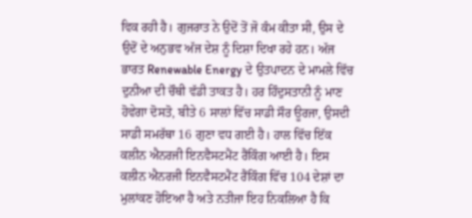ਵਿਕ ਰਹੀ ਹੈ। ਗੁਜਰਾਤ ਨੇ ਉਦੋਂ ਤੋਂ ਜੋ ਕੰਮ ਕੀਤਾ ਸੀ, ਉਸ ਦੇ ਉਦੋਂ ਦੇ ਅਨੁਭਵ ਅੱਜ ਦੇਸ਼ ਨੂੰ ਦਿਸ਼ਾ ਦਿਖਾ ਰਹੇ ਹਨ। ਅੱਜ ਭਾਰਤ Renewable Energy ਦੇ ਉਤਪਾਦਨ ਦੇ ਮਾਮਲੇ ਵਿੱਚ ਦੁਨੀਆ ਦੀ ਚੌਥੀ ਵੱਡੀ ਤਾਕਤ ਹੈ। ਹਰ ਹਿੰਦੁਸਤਾਨੀ ਨੂੰ ਮਾਣ ਹੋਵੇਗਾ ਦੋਸਤੋ, ਬੀਤੇ 6 ਸਾਲਾਂ ਵਿੱਚ ਸਾਡੀ ਸੌਰ ਊਰਜਾ, ਉਸਦੀ ਸਾਡੀ ਸਮਰੱਥਾ 16 ਗੁਣਾ ਵਧ ਗਈ ਹੈ। ਹਾਲ ਵਿੱਚ ਇੱਕ ਕਲੀਨ ਐਨਰਜੀ ਇਨਵੈਸਟਮੈਂਟ ਰੈਂਕਿੰਗ ਆਈ ਹੈ। ਇਸ ਕਲੀਨ ਐਨਰਜੀ ਇਨਵੈਸਟਮੈਂਟ ਰੈਂਕਿੰਗ ਵਿੱਚ 104 ਦੇਸ਼ਾਂ ਦਾ ਮੁਲਾਂਕਣ ਹੋਇਆ ਹੈ ਅਤੇ ਨਤੀਜਾ ਇਹ ਨਿਕਲਿਆ ਹੈ ਕਿ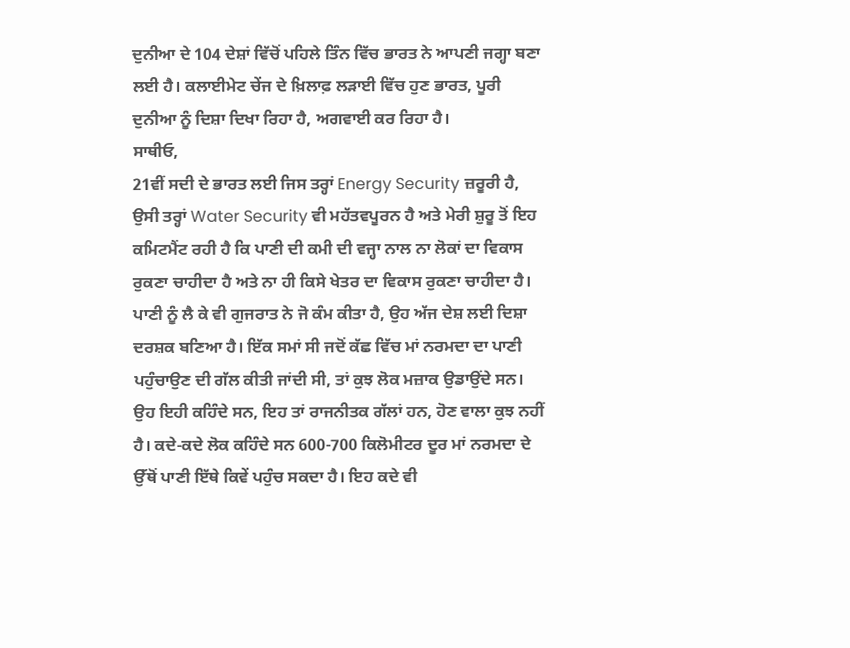ਦੁਨੀਆ ਦੇ 104 ਦੇਸ਼ਾਂ ਵਿੱਚੋਂ ਪਹਿਲੇ ਤਿੰਨ ਵਿੱਚ ਭਾਰਤ ਨੇ ਆਪਣੀ ਜਗ੍ਹਾ ਬਣਾ ਲਈ ਹੈ। ਕਲਾਈਮੇਟ ਚੇਂਜ ਦੇ ਖ਼ਿਲਾਫ਼ ਲੜਾਈ ਵਿੱਚ ਹੁਣ ਭਾਰਤ, ਪੂਰੀ ਦੁਨੀਆ ਨੂੰ ਦਿਸ਼ਾ ਦਿਖਾ ਰਿਹਾ ਹੈ, ਅਗਵਾਈ ਕਰ ਰਿਹਾ ਹੈ।
ਸਾਥੀਓ,
21ਵੀਂ ਸਦੀ ਦੇ ਭਾਰਤ ਲਈ ਜਿਸ ਤਰ੍ਹਾਂ Energy Security ਜ਼ਰੂਰੀ ਹੈ, ਉਸੀ ਤਰ੍ਹਾਂ Water Security ਵੀ ਮਹੱਤਵਪੂਰਨ ਹੈ ਅਤੇ ਮੇਰੀ ਸ਼ੁਰੂ ਤੋਂ ਇਹ ਕਮਿਟਮੈਂਟ ਰਹੀ ਹੈ ਕਿ ਪਾਣੀ ਦੀ ਕਮੀ ਦੀ ਵਜ੍ਹਾ ਨਾਲ ਨਾ ਲੋਕਾਂ ਦਾ ਵਿਕਾਸ ਰੁਕਣਾ ਚਾਹੀਦਾ ਹੈ ਅਤੇ ਨਾ ਹੀ ਕਿਸੇ ਖੇਤਰ ਦਾ ਵਿਕਾਸ ਰੁਕਣਾ ਚਾਹੀਦਾ ਹੈ। ਪਾਣੀ ਨੂੰ ਲੈ ਕੇ ਵੀ ਗੁਜਰਾਤ ਨੇ ਜੋ ਕੰਮ ਕੀਤਾ ਹੈ, ਉਹ ਅੱਜ ਦੇਸ਼ ਲਈ ਦਿਸ਼ਾ ਦਰਸ਼ਕ ਬਣਿਆ ਹੈ। ਇੱਕ ਸਮਾਂ ਸੀ ਜਦੋਂ ਕੱਛ ਵਿੱਚ ਮਾਂ ਨਰਮਦਾ ਦਾ ਪਾਣੀ ਪਹੁੰਚਾਉਣ ਦੀ ਗੱਲ ਕੀਤੀ ਜਾਂਦੀ ਸੀ, ਤਾਂ ਕੁਝ ਲੋਕ ਮਜ਼ਾਕ ਉਡਾਉਂਦੇ ਸਨ। ਉਹ ਇਹੀ ਕਹਿੰਦੇ ਸਨ, ਇਹ ਤਾਂ ਰਾਜਨੀਤਕ ਗੱਲਾਂ ਹਨ, ਹੋਣ ਵਾਲਾ ਕੁਝ ਨਹੀਂ ਹੈ। ਕਦੇ-ਕਦੇ ਲੋਕ ਕਹਿੰਦੇ ਸਨ 600-700 ਕਿਲੋਮੀਟਰ ਦੂਰ ਮਾਂ ਨਰਮਦਾ ਦੇ ਉੱਥੋਂ ਪਾਣੀ ਇੱਥੇ ਕਿਵੇਂ ਪਹੁੰਚ ਸਕਦਾ ਹੈ। ਇਹ ਕਦੇ ਵੀ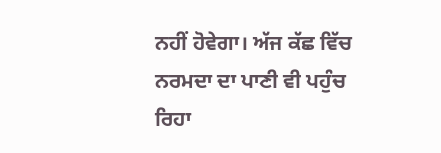ਨਹੀਂ ਹੋਵੇਗਾ। ਅੱਜ ਕੱਛ ਵਿੱਚ ਨਰਮਦਾ ਦਾ ਪਾਣੀ ਵੀ ਪਹੁੰਚ ਰਿਹਾ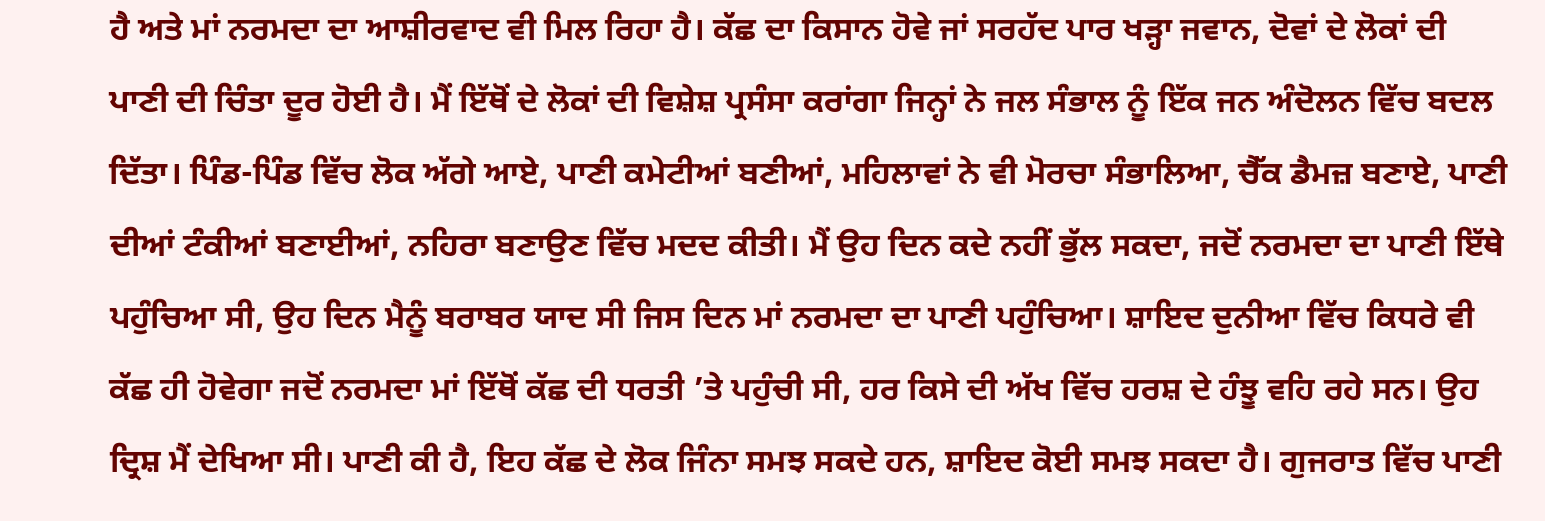ਹੈ ਅਤੇ ਮਾਂ ਨਰਮਦਾ ਦਾ ਆਸ਼ੀਰਵਾਦ ਵੀ ਮਿਲ ਰਿਹਾ ਹੈ। ਕੱਛ ਦਾ ਕਿਸਾਨ ਹੋਵੇ ਜਾਂ ਸਰਹੱਦ ਪਾਰ ਖੜ੍ਹਾ ਜਵਾਨ, ਦੋਵਾਂ ਦੇ ਲੋਕਾਂ ਦੀ ਪਾਣੀ ਦੀ ਚਿੰਤਾ ਦੂਰ ਹੋਈ ਹੈ। ਮੈਂ ਇੱਥੋਂ ਦੇ ਲੋਕਾਂ ਦੀ ਵਿਸ਼ੇਸ਼ ਪ੍ਰਸੰਸਾ ਕਰਾਂਗਾ ਜਿਨ੍ਹਾਂ ਨੇ ਜਲ ਸੰਭਾਲ ਨੂੰ ਇੱਕ ਜਨ ਅੰਦੋਲਨ ਵਿੱਚ ਬਦਲ ਦਿੱਤਾ। ਪਿੰਡ-ਪਿੰਡ ਵਿੱਚ ਲੋਕ ਅੱਗੇ ਆਏ, ਪਾਣੀ ਕਮੇਟੀਆਂ ਬਣੀਆਂ, ਮਹਿਲਾਵਾਂ ਨੇ ਵੀ ਮੋਰਚਾ ਸੰਭਾਲਿਆ, ਚੈੱਕ ਡੈਮਜ਼ ਬਣਾਏ, ਪਾਣੀ ਦੀਆਂ ਟੰਕੀਆਂ ਬਣਾਈਆਂ, ਨਹਿਰਾ ਬਣਾਉਣ ਵਿੱਚ ਮਦਦ ਕੀਤੀ। ਮੈਂ ਉਹ ਦਿਨ ਕਦੇ ਨਹੀਂ ਭੁੱਲ ਸਕਦਾ, ਜਦੋਂ ਨਰਮਦਾ ਦਾ ਪਾਣੀ ਇੱਥੇ ਪਹੁੰਚਿਆ ਸੀ, ਉਹ ਦਿਨ ਮੈਨੂੰ ਬਰਾਬਰ ਯਾਦ ਸੀ ਜਿਸ ਦਿਨ ਮਾਂ ਨਰਮਦਾ ਦਾ ਪਾਣੀ ਪਹੁੰਚਿਆ। ਸ਼ਾਇਦ ਦੁਨੀਆ ਵਿੱਚ ਕਿਧਰੇ ਵੀ ਕੱਛ ਹੀ ਹੋਵੇਗਾ ਜਦੋਂ ਨਰਮਦਾ ਮਾਂ ਇੱਥੋਂ ਕੱਛ ਦੀ ਧਰਤੀ ’ਤੇ ਪਹੁੰਚੀ ਸੀ, ਹਰ ਕਿਸੇ ਦੀ ਅੱਖ ਵਿੱਚ ਹਰਸ਼ ਦੇ ਹੰਝੂ ਵਹਿ ਰਹੇ ਸਨ। ਉਹ ਦ੍ਰਿਸ਼ ਮੈਂ ਦੇਖਿਆ ਸੀ। ਪਾਣੀ ਕੀ ਹੈ, ਇਹ ਕੱਛ ਦੇ ਲੋਕ ਜਿੰਨਾ ਸਮਝ ਸਕਦੇ ਹਨ, ਸ਼ਾਇਦ ਕੋਈ ਸਮਝ ਸਕਦਾ ਹੈ। ਗੁਜਰਾਤ ਵਿੱਚ ਪਾਣੀ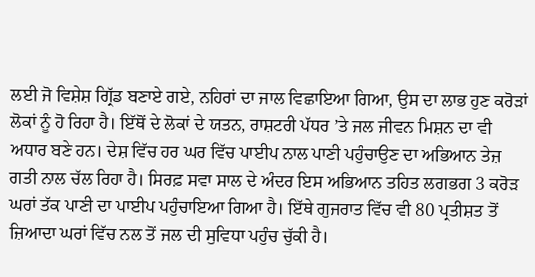ਲਈ ਜੋ ਵਿਸ਼ੇਸ਼ ਗ੍ਰਿੱਡ ਬਣਾਏ ਗਏ, ਨਹਿਰਾਂ ਦਾ ਜਾਲ ਵਿਛਾਇਆ ਗਿਆ, ਉਸ ਦਾ ਲਾਭ ਹੁਣ ਕਰੋੜਾਂ ਲੋਕਾਂ ਨੂੰ ਹੋ ਰਿਹਾ ਹੈ। ਇੱਥੋਂ ਦੇ ਲੋਕਾਂ ਦੇ ਯਤਨ, ਰਾਸ਼ਟਰੀ ਪੱਧਰ ’ਤੇ ਜਲ ਜੀਵਨ ਮਿਸ਼ਨ ਦਾ ਵੀ ਅਧਾਰ ਬਣੇ ਹਨ। ਦੇਸ਼ ਵਿੱਚ ਹਰ ਘਰ ਵਿੱਚ ਪਾਈਪ ਨਾਲ ਪਾਣੀ ਪਹੁੰਚਾਉਣ ਦਾ ਅਭਿਆਨ ਤੇਜ਼ ਗਤੀ ਨਾਲ ਚੱਲ ਰਿਹਾ ਹੈ। ਸਿਰਫ਼ ਸਵਾ ਸਾਲ ਦੇ ਅੰਦਰ ਇਸ ਅਭਿਆਨ ਤਹਿਤ ਲਗਭਗ 3 ਕਰੋੜ ਘਰਾਂ ਤੱਕ ਪਾਣੀ ਦਾ ਪਾਈਪ ਪਹੁੰਚਾਇਆ ਗਿਆ ਹੈ। ਇੱਥੇ ਗੁਜਰਾਤ ਵਿੱਚ ਵੀ 80 ਪ੍ਰਤੀਸ਼ਤ ਤੋਂ ਜ਼ਿਆਦਾ ਘਰਾਂ ਵਿੱਚ ਨਲ ਤੋਂ ਜਲ ਦੀ ਸੁਵਿਧਾ ਪਹੁੰਚ ਚੁੱਕੀ ਹੈ।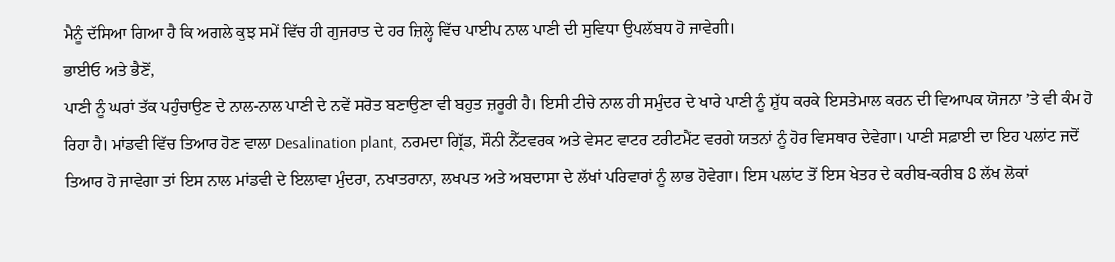ਮੈਨੂੰ ਦੱਸਿਆ ਗਿਆ ਹੈ ਕਿ ਅਗਲੇ ਕੁਝ ਸਮੇਂ ਵਿੱਚ ਹੀ ਗੁਜਰਾਤ ਦੇ ਹਰ ਜ਼ਿਲ੍ਹੇ ਵਿੱਚ ਪਾਈਪ ਨਾਲ ਪਾਣੀ ਦੀ ਸੁਵਿਧਾ ਉਪਲੱਬਧ ਹੋ ਜਾਵੇਗੀ।
ਭਾਈਓ ਅਤੇ ਭੈਣੋਂ,
ਪਾਣੀ ਨੂੰ ਘਰਾਂ ਤੱਕ ਪਹੁੰਚਾਉਣ ਦੇ ਨਾਲ-ਨਾਲ ਪਾਣੀ ਦੇ ਨਵੇਂ ਸਰੋਤ ਬਣਾਉਣਾ ਵੀ ਬਹੁਤ ਜ਼ਰੂਰੀ ਹੈ। ਇਸੀ ਟੀਚੇ ਨਾਲ ਹੀ ਸਮੁੰਦਰ ਦੇ ਖਾਰੇ ਪਾਣੀ ਨੂੰ ਸ਼ੁੱਧ ਕਰਕੇ ਇਸਤੇਮਾਲ ਕਰਨ ਦੀ ਵਿਆਪਕ ਯੋਜਨਾ ’ਤੇ ਵੀ ਕੰਮ ਹੋ ਰਿਹਾ ਹੈ। ਮਾਂਡਵੀ ਵਿੱਚ ਤਿਆਰ ਹੋਣ ਵਾਲਾ Desalination plant, ਨਰਮਦਾ ਗ੍ਰਿੱਡ, ਸੌਨੀ ਨੈੱਟਵਰਕ ਅਤੇ ਵੇਸਟ ਵਾਟਰ ਟਰੀਟਮੈਂਟ ਵਰਗੇ ਯਤਨਾਂ ਨੂੰ ਹੋਰ ਵਿਸਥਾਰ ਦੇਵੇਗਾ। ਪਾਣੀ ਸਫ਼ਾਈ ਦਾ ਇਹ ਪਲਾਂਟ ਜਦੋਂ ਤਿਆਰ ਹੋ ਜਾਵੇਗਾ ਤਾਂ ਇਸ ਨਾਲ ਮਾਂਡਵੀ ਦੇ ਇਲਾਵਾ ਮੁੰਦਰਾ, ਨਖਾਤਰਾਨਾ, ਲਖਪਤ ਅਤੇ ਅਬਦਾਸਾ ਦੇ ਲੱਖਾਂ ਪਰਿਵਾਰਾਂ ਨੂੰ ਲਾਭ ਹੋਵੇਗਾ। ਇਸ ਪਲਾਂਟ ਤੋਂ ਇਸ ਖੇਤਰ ਦੇ ਕਰੀਬ-ਕਰੀਬ 8 ਲੱਖ ਲੋਕਾਂ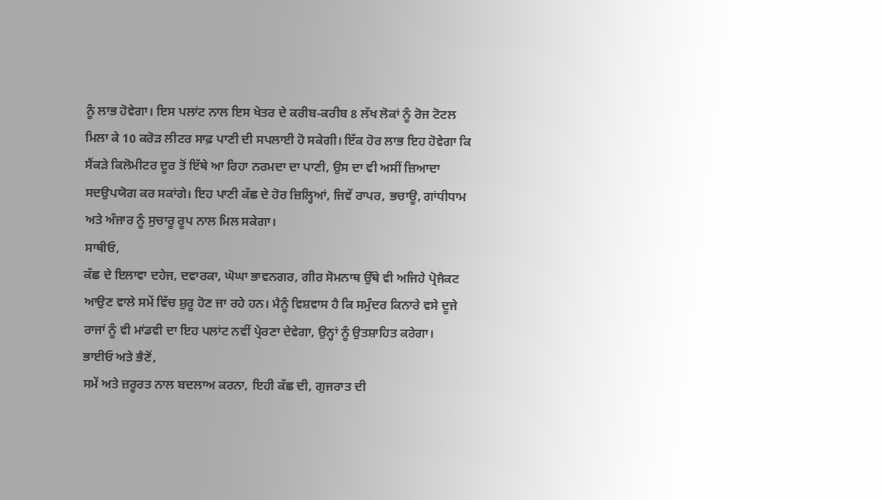ਨੂੰ ਲਾਭ ਹੋਵੇਗਾ। ਇਸ ਪਲਾਂਟ ਨਾਲ ਇਸ ਖੇਤਰ ਦੇ ਕਰੀਬ-ਕਰੀਬ 8 ਲੱਖ ਲੋਕਾਂ ਨੂੰ ਰੋਜ ਟੋਟਲ ਮਿਲਾ ਕੇ 10 ਕਰੋੜ ਲੀਟਰ ਸਾਫ਼ ਪਾਣੀ ਦੀ ਸਪਲਾਈ ਹੋ ਸਕੇਗੀ। ਇੱਕ ਹੋਰ ਲਾਭ ਇਹ ਹੋਵੇਗਾ ਕਿ ਸੈਂਕੜੇ ਕਿਲੋਮੀਟਰ ਦੂਰ ਤੋਂ ਇੱਥੇ ਆ ਰਿਹਾ ਨਰਮਦਾ ਦਾ ਪਾਣੀ, ਉਸ ਦਾ ਵੀ ਅਸੀਂ ਜ਼ਿਆਦਾ ਸਦਉਪਯੋਗ ਕਰ ਸਕਾਂਗੇ। ਇਹ ਪਾਣੀ ਕੱਛ ਦੇ ਹੋਰ ਜ਼ਿਲ੍ਹਿਆਂ, ਜਿਵੇਂ ਰਾਪਰ, ਭਚਾਊ, ਗਾਂਧੀਧਾਮ ਅਤੇ ਅੰਜਾਰ ਨੂੰ ਸੁਚਾਰੂ ਰੂਪ ਨਾਲ ਮਿਲ ਸਕੇਗਾ।
ਸਾਥੀਓ,
ਕੱਛ ਦੇ ਇਲਾਵਾ ਦਹੇਜ, ਦਵਾਰਕਾ, ਘੋਘਾ ਭਾਵਨਗਰ, ਗੀਰ ਸੋਮਨਾਥ ਉੱਥੇ ਵੀ ਅਜਿਹੇ ਪ੍ਰੋਜੈਕਟ ਆਉਣ ਵਾਲੇ ਸਮੇਂ ਵਿੱਚ ਸ਼ੁਰੂ ਹੋਣ ਜਾ ਰਹੇ ਹਨ। ਮੈਨੂੰ ਵਿਸ਼ਵਾਸ ਹੈ ਕਿ ਸਮੁੰਦਰ ਕਿਨਾਰੇ ਵਸੇ ਦੂਜੇ ਰਾਜਾਂ ਨੂੰ ਵੀ ਮਾਂਡਵੀ ਦਾ ਇਹ ਪਲਾਂਟ ਨਵੀਂ ਪ੍ਰੇਰਣਾ ਦੇਵੇਗਾ, ਉਨ੍ਹਾਂ ਨੂੰ ਉਤਸ਼ਾਹਿਤ ਕਰੇਗਾ।
ਭਾਈਓ ਅਤੇ ਭੈਣੋਂ,
ਸਮੇਂ ਅਤੇ ਜ਼ਰੂਰਤ ਨਾਲ ਬਦਲਾਅ ਕਰਨਾ, ਇਹੀ ਕੱਛ ਦੀ, ਗੁਜਰਾਤ ਦੀ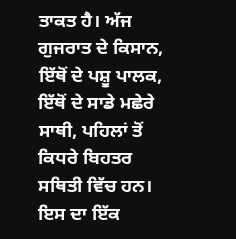ਤਾਕਤ ਹੈ। ਅੱਜ ਗੁਜਰਾਤ ਦੇ ਕਿਸਾਨ, ਇੱਥੋਂ ਦੇ ਪਸ਼ੂ ਪਾਲਕ, ਇੱਥੋਂ ਦੇ ਸਾਡੇ ਮਛੇਰੇ ਸਾਥੀ, ਪਹਿਲਾਂ ਤੋਂ ਕਿਧਰੇ ਬਿਹਤਰ ਸਥਿਤੀ ਵਿੱਚ ਹਨ। ਇਸ ਦਾ ਇੱਕ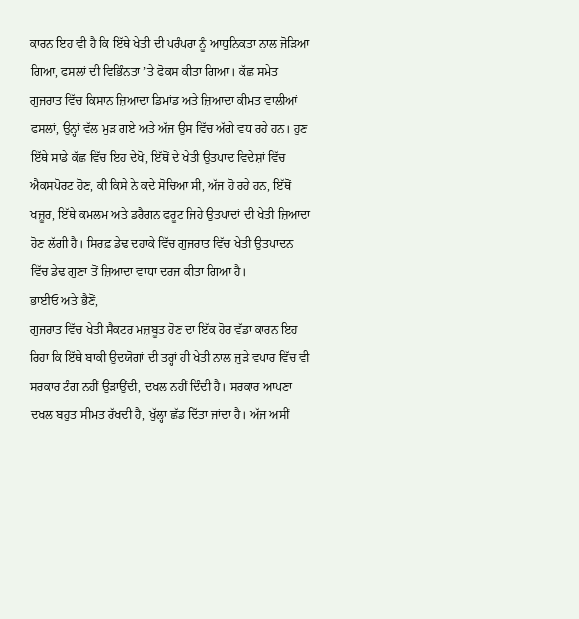ਕਾਰਨ ਇਹ ਵੀ ਹੈ ਕਿ ਇੱਥੇ ਖੇਤੀ ਦੀ ਪਰੰਪਰਾ ਨੂੰ ਆਧੁਨਿਕਤਾ ਨਾਲ ਜੋੜਿਆ ਗਿਆ, ਫਸਲਾਂ ਦੀ ਵਿਭਿੰਨਤਾ ’ਤੇ ਫੋਕਸ ਕੀਤਾ ਗਿਆ। ਕੱਛ ਸਮੇਤ ਗੁਜਰਾਤ ਵਿੱਚ ਕਿਸਾਨ ਜ਼ਿਆਦਾ ਡਿਮਾਂਡ ਅਤੇ ਜ਼ਿਆਦਾ ਕੀਮਤ ਵਾਲੀਆਂ ਫਸਲਾਂ, ਉਨ੍ਹਾਂ ਵੱਲ ਮੁੜ ਗਏ ਅਤੇ ਅੱਜ ਉਸ ਵਿੱਚ ਅੱਗੇ ਵਧ ਰਹੇ ਹਨ। ਹੁਣ ਇੱਥੇ ਸਾਡੇ ਕੱਛ ਵਿੱਚ ਇਹ ਦੇਖੋ, ਇੱਥੋਂ ਦੇ ਖੇਤੀ ਉਤਪਾਦ ਵਿਦੇਸ਼ਾਂ ਵਿੱਚ ਐਕਸਪੋਰਟ ਹੋਣ, ਕੀ ਕਿਸੇ ਨੇ ਕਦੇ ਸੋਚਿਆ ਸੀ, ਅੱਜ ਹੋ ਰਹੇ ਹਨ, ਇੱਥੋਂ ਖਜ਼ੂਰ, ਇੱਥੇ ਕਮਲਮ ਅਤੇ ਡਰੈਗਨ ਫਰੂਟ ਜਿਹੇ ਉਤਪਾਦਾਂ ਦੀ ਖੇਤੀ ਜ਼ਿਆਦਾ ਹੋਣ ਲੱਗੀ ਹੈ। ਸਿਰਫ਼ ਡੇਢ ਦਹਾਕੇ ਵਿੱਚ ਗੁਜਰਾਤ ਵਿੱਚ ਖੇਤੀ ਉਤਪਾਦਨ ਵਿੱਚ ਡੇਢ ਗੁਣਾ ਤੋਂ ਜ਼ਿਆਦਾ ਵਾਧਾ ਦਰਜ ਕੀਤਾ ਗਿਆ ਹੈ।
ਭਾਈਓ ਅਤੇ ਭੈਣੋਂ,
ਗੁਜਰਾਤ ਵਿੱਚ ਖੇਤੀ ਸੈਕਟਰ ਮਜ਼ਬੂਤ ਹੋਣ ਦਾ ਇੱਕ ਹੋਰ ਵੱਡਾ ਕਾਰਨ ਇਹ ਰਿਹਾ ਕਿ ਇੱਥੇ ਬਾਕੀ ਉਦਯੋਗਾਂ ਦੀ ਤਰ੍ਹਾਂ ਹੀ ਖੇਤੀ ਨਾਲ ਜੁੜੇ ਵਪਾਰ ਵਿੱਚ ਵੀ ਸਰਕਾਰ ਟੰਗ ਨਹੀਂ ਉੜਾਉਂਦੀ, ਦਖਲ ਨਹੀਂ ਦਿੰਦੀ ਹੈ। ਸਰਕਾਰ ਆਪਣਾ ਦਖਲ ਬਹੁਤ ਸੀਮਤ ਰੱਖਦੀ ਹੈ, ਖੁੱਲ੍ਹਾ ਛੱਡ ਦਿੱਤਾ ਜਾਂਦਾ ਹੈ। ਅੱਜ ਅਸੀਂ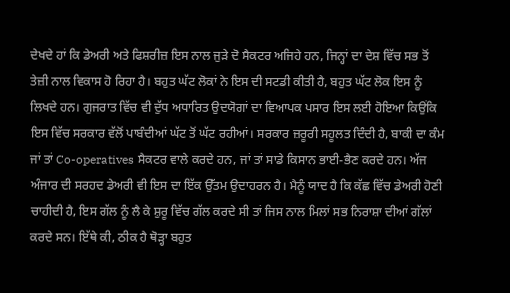ਦੇਖਦੇ ਹਾਂ ਕਿ ਡੇਅਰੀ ਅਤੇ ਫਿਸ਼ਰੀਜ਼ ਇਸ ਨਾਲ ਜੁੜੇ ਦੋ ਸੈਕਟਰ ਅਜਿਹੇ ਹਨ, ਜਿਨ੍ਹਾਂ ਦਾ ਦੇਸ਼ ਵਿੱਚ ਸਭ ਤੋਂ ਤੇਜ਼ੀ ਨਾਲ ਵਿਕਾਸ ਹੋ ਰਿਹਾ ਹੈ। ਬਹੁਤ ਘੱਟ ਲੋਕਾਂ ਨੇ ਇਸ ਦੀ ਸਟਡੀ ਕੀਤੀ ਹੈ, ਬਹੁਤ ਘੱਟ ਲੋਕ ਇਸ ਨੂੰ ਲਿਖਦੇ ਹਨ। ਗੁਜਰਾਤ ਵਿੱਚ ਵੀ ਦੁੱਧ ਅਧਾਰਿਤ ਉਦਯੋਗਾਂ ਦਾ ਵਿਆਪਕ ਪਸਾਰ ਇਸ ਲਈ ਹੋਇਆ ਕਿਉਂਕਿ ਇਸ ਵਿੱਚ ਸਰਕਾਰ ਵੱਲੋਂ ਪਾਬੰਦੀਆਂ ਘੱਟ ਤੋਂ ਘੱਟ ਰਹੀਆਂ। ਸਰਕਾਰ ਜ਼ਰੂਰੀ ਸਹੂਲਤ ਦਿੰਦੀ ਹੈ, ਬਾਕੀ ਦਾ ਕੰਮ ਜਾਂ ਤਾਂ Co-operatives ਸੈਕਟਰ ਵਾਲੇ ਕਰਦੇ ਹਨ, ਜਾਂ ਤਾਂ ਸਾਡੇ ਕਿਸਾਨ ਭਾਈ-ਭੈਣ ਕਰਦੇ ਹਨ। ਅੱਜ ਅੰਜਾਰ ਦੀ ਸਰਹਦ ਡੇਅਰੀ ਵੀ ਇਸ ਦਾ ਇੱਕ ਉੱਤਮ ਉਦਾਹਰਨ ਹੈ। ਮੈਨੂੰ ਯਾਦ ਹੈ ਕਿ ਕੱਛ ਵਿੱਚ ਡੇਅਰੀ ਹੋਣੀ ਚਾਹੀਦੀ ਹੈ, ਇਸ ਗੱਲ ਨੂੰ ਲੈ ਕੇ ਸ਼ੁਰੂ ਵਿੱਚ ਗੱਲ ਕਰਦੇ ਸੀ ਤਾਂ ਜਿਸ ਨਾਲ ਮਿਲਾਂ ਸਭ ਨਿਰਾਸ਼ਾ ਦੀਆਂ ਗੱਲਾਂ ਕਰਦੇ ਸਨ। ਇੱਥੇ ਕੀ, ਠੀਕ ਹੈ ਥੋੜ੍ਹਾ ਬਹੁਤ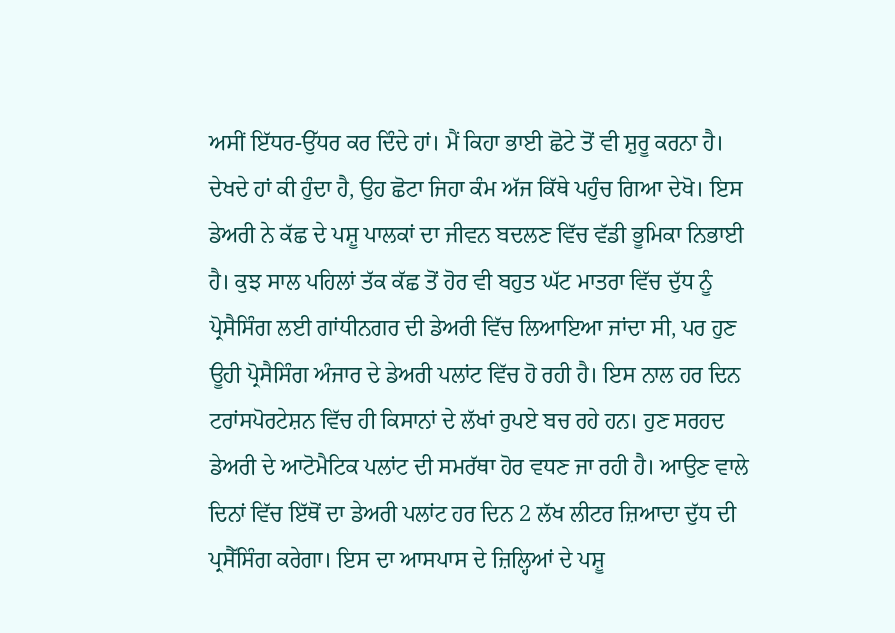ਅਸੀਂ ਇੱਧਰ-ਉੱਧਰ ਕਰ ਦਿੰਦੇ ਹਾਂ। ਮੈਂ ਕਿਹਾ ਭਾਈ ਛੋਟੇ ਤੋਂ ਵੀ ਸ਼ੁਰੂ ਕਰਨਾ ਹੈ। ਦੇਖਦੇ ਹਾਂ ਕੀ ਹੁੰਦਾ ਹੈ, ਉਹ ਛੋਟਾ ਜਿਹਾ ਕੰਮ ਅੱਜ ਕਿੱਥੇ ਪਹੁੰਚ ਗਿਆ ਦੇਖੋ। ਇਸ ਡੇਅਰੀ ਨੇ ਕੱਛ ਦੇ ਪਸ਼ੂ ਪਾਲਕਾਂ ਦਾ ਜੀਵਨ ਬਦਲਣ ਵਿੱਚ ਵੱਡੀ ਭੂਮਿਕਾ ਨਿਭਾਈ ਹੈ। ਕੁਝ ਸਾਲ ਪਹਿਲਾਂ ਤੱਕ ਕੱਛ ਤੋਂ ਹੋਰ ਵੀ ਬਹੁਤ ਘੱਟ ਮਾਤਰਾ ਵਿੱਚ ਦੁੱਧ ਨੂੰ ਪ੍ਰੋਸੈਸਿੰਗ ਲਈ ਗਾਂਧੀਨਗਰ ਦੀ ਡੇਅਰੀ ਵਿੱਚ ਲਿਆਇਆ ਜਾਂਦਾ ਸੀ, ਪਰ ਹੁਣ ਊਹੀ ਪ੍ਰੋਸੈਸਿੰਗ ਅੰਜਾਰ ਦੇ ਡੇਅਰੀ ਪਲਾਂਟ ਵਿੱਚ ਹੋ ਰਹੀ ਹੈ। ਇਸ ਨਾਲ ਹਰ ਦਿਨ ਟਰਾਂਸਪੋਰਟੇਸ਼ਨ ਵਿੱਚ ਹੀ ਕਿਸਾਨਾਂ ਦੇ ਲੱਖਾਂ ਰੁਪਏ ਬਚ ਰਹੇ ਹਨ। ਹੁਣ ਸਰਹਦ ਡੇਅਰੀ ਦੇ ਆਟੋਮੈਟਿਕ ਪਲਾਂਟ ਦੀ ਸਮਰੱਥਾ ਹੋਰ ਵਧਣ ਜਾ ਰਹੀ ਹੈ। ਆਉਣ ਵਾਲੇ ਦਿਨਾਂ ਵਿੱਚ ਇੱਥੋਂ ਦਾ ਡੇਅਰੀ ਪਲਾਂਟ ਹਰ ਦਿਨ 2 ਲੱਖ ਲੀਟਰ ਜ਼ਿਆਦਾ ਦੁੱਧ ਦੀ ਪ੍ਰਸੈੱਸਿੰਗ ਕਰੇਗਾ। ਇਸ ਦਾ ਆਸਪਾਸ ਦੇ ਜ਼ਿਲ੍ਹਿਆਂ ਦੇ ਪਸ਼ੂ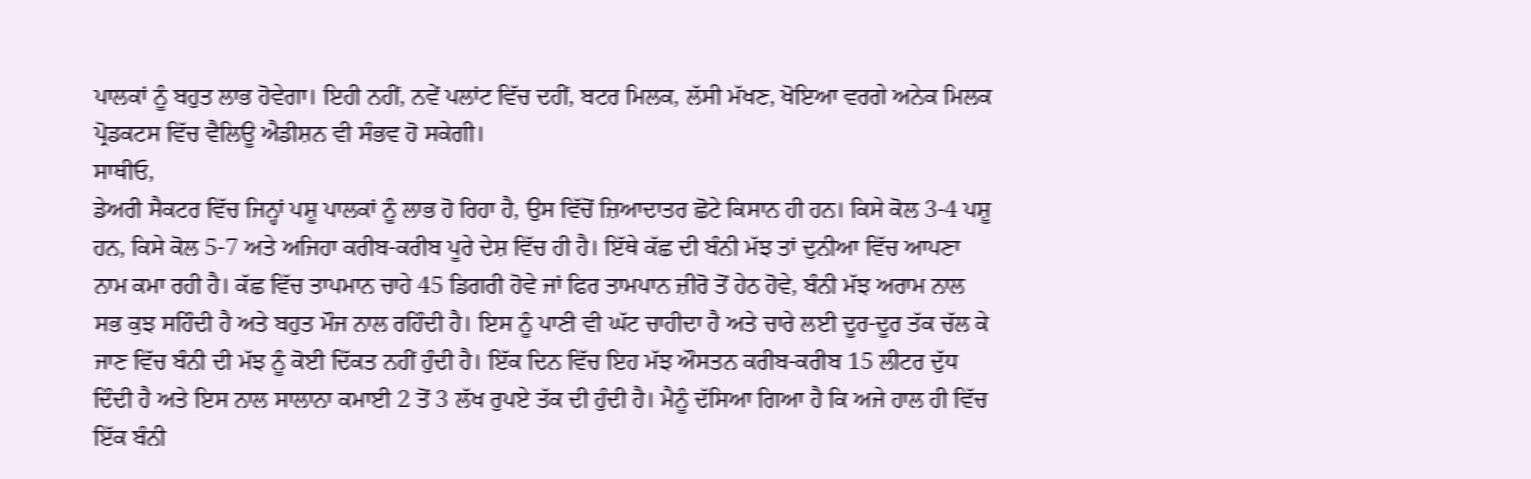ਪਾਲਕਾਂ ਨੂੰ ਬਹੁਤ ਲਾਭ ਹੋਵੇਗਾ। ਇਹੀ ਨਹੀਂ, ਨਵੇਂ ਪਲਾਂਟ ਵਿੱਚ ਦਹੀਂ, ਬਟਰ ਮਿਲਕ, ਲੱਸੀ ਮੱਖਣ, ਖੋਇਆ ਵਰਗੇ ਅਨੇਕ ਮਿਲਕ ਪ੍ਰੋਡਕਟਸ ਵਿੱਚ ਵੈਲਿਊ ਐਡੀਸ਼ਨ ਵੀ ਸੰਭਵ ਹੋ ਸਕੇਗੀ।
ਸਾਥੀਓ,
ਡੇਅਰੀ ਸੈਕਟਰ ਵਿੱਚ ਜਿਨ੍ਹਾਂ ਪਸ਼ੂ ਪਾਲਕਾਂ ਨੂੰ ਲਾਭ ਹੋ ਰਿਹਾ ਹੈ, ਉਸ ਵਿੱਚੋਂ ਜ਼ਿਆਦਾਤਰ ਛੋਟੇ ਕਿਸਾਨ ਹੀ ਹਨ। ਕਿਸੇ ਕੋਲ 3-4 ਪਸ਼ੂ ਹਨ, ਕਿਸੇ ਕੋਲ 5-7 ਅਤੇ ਅਜਿਹਾ ਕਰੀਬ-ਕਰੀਬ ਪੂਰੇ ਦੇਸ਼ ਵਿੱਚ ਹੀ ਹੈ। ਇੱਥੇ ਕੱਛ ਦੀ ਬੰਨੀ ਮੱਝ ਤਾਂ ਦੁਨੀਆ ਵਿੱਚ ਆਪਣਾ ਨਾਮ ਕਮਾ ਰਹੀ ਹੈ। ਕੱਛ ਵਿੱਚ ਤਾਪਮਾਨ ਚਾਹੇ 45 ਡਿਗਰੀ ਹੋਵੇ ਜਾਂ ਫਿਰ ਤਾਮਪਾਨ ਜ਼ੀਰੋ ਤੋਂ ਹੇਠ ਹੋਵੇ, ਬੰਨੀ ਮੱਝ ਅਰਾਮ ਨਾਲ ਸਭ ਕੁਝ ਸਹਿੰਦੀ ਹੈ ਅਤੇ ਬਹੁਤ ਮੌਜ ਨਾਲ ਰਹਿੰਦੀ ਹੈ। ਇਸ ਨੂੰ ਪਾਣੀ ਵੀ ਘੱਟ ਚਾਹੀਦਾ ਹੈ ਅਤੇ ਚਾਰੇ ਲਈ ਦੂਰ-ਦੂਰ ਤੱਕ ਚੱਲ ਕੇ ਜਾਣ ਵਿੱਚ ਬੰਨੀ ਦੀ ਮੱਝ ਨੂੰ ਕੋਈ ਦਿੱਕਤ ਨਹੀਂ ਹੁੰਦੀ ਹੈ। ਇੱਕ ਦਿਨ ਵਿੱਚ ਇਹ ਮੱਝ ਔਸਤਨ ਕਰੀਬ-ਕਰੀਬ 15 ਲੀਟਰ ਦੁੱਧ ਦਿੰਦੀ ਹੈ ਅਤੇ ਇਸ ਨਾਲ ਸਾਲਾਨਾ ਕਮਾਈ 2 ਤੋਂ 3 ਲੱਖ ਰੁਪਏ ਤੱਕ ਦੀ ਹੁੰਦੀ ਹੈ। ਮੈਨੂੰ ਦੱਸਿਆ ਗਿਆ ਹੈ ਕਿ ਅਜੇ ਹਾਲ ਹੀ ਵਿੱਚ ਇੱਕ ਬੰਨੀ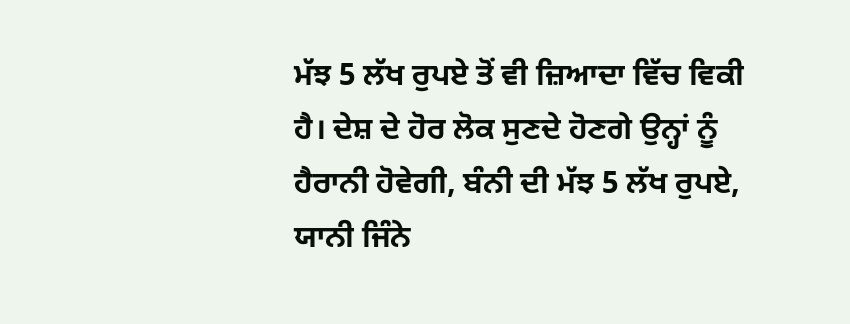ਮੱਝ 5 ਲੱਖ ਰੁਪਏ ਤੋਂ ਵੀ ਜ਼ਿਆਦਾ ਵਿੱਚ ਵਿਕੀ ਹੈ। ਦੇਸ਼ ਦੇ ਹੋਰ ਲੋਕ ਸੁਣਦੇ ਹੋਣਗੇ ਉਨ੍ਹਾਂ ਨੂੰ ਹੈਰਾਨੀ ਹੋਵੇਗੀ, ਬੰਨੀ ਦੀ ਮੱਝ 5 ਲੱਖ ਰੁਪਏ, ਯਾਨੀ ਜਿੰਨੇ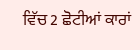ਵਿੱਚ 2 ਛੋਟੀਆਂ ਕਾਰਾਂ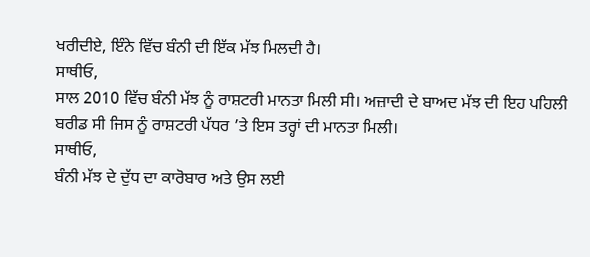ਖਰੀਦੀਏ, ਇੰਨੇ ਵਿੱਚ ਬੰਨੀ ਦੀ ਇੱਕ ਮੱਝ ਮਿਲਦੀ ਹੈ।
ਸਾਥੀਓ,
ਸਾਲ 2010 ਵਿੱਚ ਬੰਨੀ ਮੱਝ ਨੂੰ ਰਾਸ਼ਟਰੀ ਮਾਨਤਾ ਮਿਲੀ ਸੀ। ਅਜ਼ਾਦੀ ਦੇ ਬਾਅਦ ਮੱਝ ਦੀ ਇਹ ਪਹਿਲੀ ਬਰੀਡ ਸੀ ਜਿਸ ਨੂੰ ਰਾਸ਼ਟਰੀ ਪੱਧਰ ’ਤੇ ਇਸ ਤਰ੍ਹਾਂ ਦੀ ਮਾਨਤਾ ਮਿਲੀ।
ਸਾਥੀਓ,
ਬੰਨੀ ਮੱਝ ਦੇ ਦੁੱਧ ਦਾ ਕਾਰੋਬਾਰ ਅਤੇ ਉਸ ਲਈ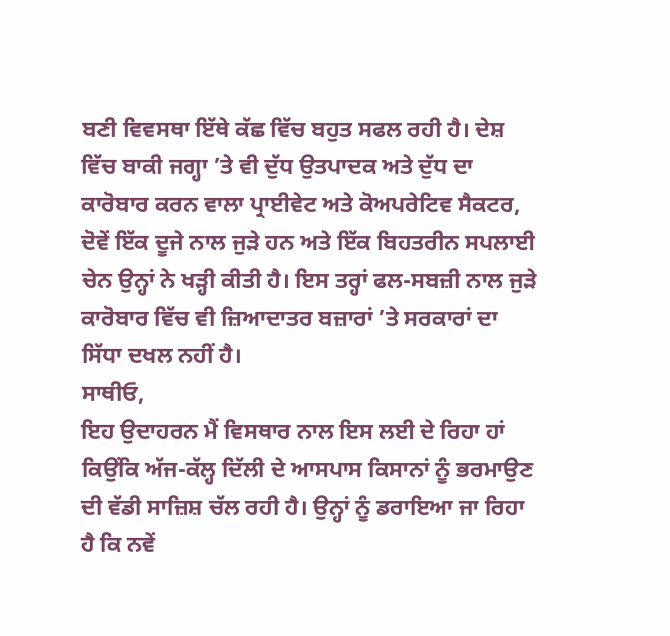ਬਣੀ ਵਿਵਸਥਾ ਇੱਥੇ ਕੱਛ ਵਿੱਚ ਬਹੁਤ ਸਫਲ ਰਹੀ ਹੈ। ਦੇਸ਼ ਵਿੱਚ ਬਾਕੀ ਜਗ੍ਹਾ ’ਤੇ ਵੀ ਦੁੱਧ ਉਤਪਾਦਕ ਅਤੇ ਦੁੱਧ ਦਾ ਕਾਰੋਬਾਰ ਕਰਨ ਵਾਲਾ ਪ੍ਰਾਈਵੇਟ ਅਤੇ ਕੋਅਪਰੇਟਿਵ ਸੈਕਟਰ, ਦੋਵੇਂ ਇੱਕ ਦੂਜੇ ਨਾਲ ਜੁੜੇ ਹਨ ਅਤੇ ਇੱਕ ਬਿਹਤਰੀਨ ਸਪਲਾਈ ਚੇਨ ਉਨ੍ਹਾਂ ਨੇ ਖੜ੍ਹੀ ਕੀਤੀ ਹੈ। ਇਸ ਤਰ੍ਹਾਂ ਫਲ-ਸਬਜ਼ੀ ਨਾਲ ਜੁੜੇ ਕਾਰੋਬਾਰ ਵਿੱਚ ਵੀ ਜ਼ਿਆਦਾਤਰ ਬਜ਼ਾਰਾਂ ’ਤੇ ਸਰਕਾਰਾਂ ਦਾ ਸਿੱਧਾ ਦਖਲ ਨਹੀਂ ਹੈ।
ਸਾਥੀਓ,
ਇਹ ਉਦਾਹਰਨ ਮੈਂ ਵਿਸਥਾਰ ਨਾਲ ਇਸ ਲਈ ਦੇ ਰਿਹਾ ਹਾਂ ਕਿਉਂਕਿ ਅੱਜ-ਕੱਲ੍ਹ ਦਿੱਲੀ ਦੇ ਆਸਪਾਸ ਕਿਸਾਨਾਂ ਨੂੰ ਭਰਮਾਉਣ ਦੀ ਵੱਡੀ ਸਾਜ਼ਿਸ਼ ਚੱਲ ਰਹੀ ਹੈ। ਉਨ੍ਹਾਂ ਨੂੰ ਡਰਾਇਆ ਜਾ ਰਿਹਾ ਹੈ ਕਿ ਨਵੇਂ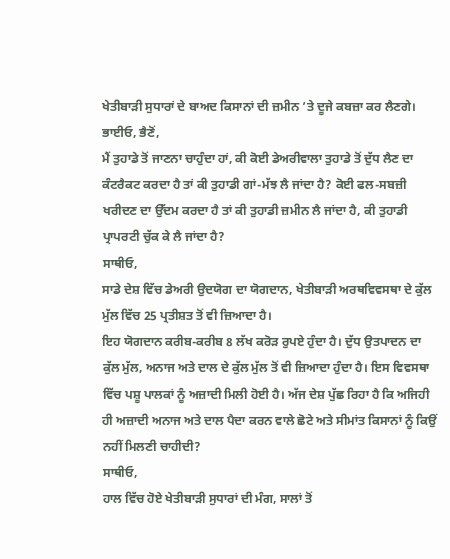ਖੇਤੀਬਾੜੀ ਸੁਧਾਰਾਂ ਦੇ ਬਾਅਦ ਕਿਸਾਨਾਂ ਦੀ ਜ਼ਮੀਨ ’ਤੇ ਦੂਜੇ ਕਬਜ਼ਾ ਕਰ ਲੈਣਗੇ।
ਭਾਈਓ, ਭੈਣੋਂ,
ਮੈਂ ਤੁਹਾਡੇ ਤੋਂ ਜਾਣਨਾ ਚਾਹੁੰਦਾ ਹਾਂ, ਕੀ ਕੋਈ ਡੇਅਰੀਵਾਲਾ ਤੁਹਾਡੇ ਤੋਂ ਦੁੱਧ ਲੈਣ ਦਾ ਕੰਟਰੈਕਟ ਕਰਦਾ ਹੈ ਤਾਂ ਕੀ ਤੁਹਾਡੀ ਗਾਂ-ਮੱਝ ਲੈ ਜਾਂਦਾ ਹੈ? ਕੋਈ ਫਲ-ਸਬਜ਼ੀ ਖਰੀਦਣ ਦਾ ਉੱਦਮ ਕਰਦਾ ਹੈ ਤਾਂ ਕੀ ਤੁਹਾਡੀ ਜ਼ਮੀਨ ਲੈ ਜਾਂਦਾ ਹੈ, ਕੀ ਤੁਹਾਡੀ ਪ੍ਰਾਪਰਟੀ ਚੁੱਕ ਕੇ ਲੈ ਜਾਂਦਾ ਹੈ?
ਸਾਥੀਓ,
ਸਾਡੇ ਦੇਸ਼ ਵਿੱਚ ਡੇਅਰੀ ਉਦਯੋਗ ਦਾ ਯੋਗਦਾਨ, ਖੇਤੀਬਾੜੀ ਅਰਥਵਿਵਸਥਾ ਦੇ ਕੁੱਲ ਮੁੱਲ ਵਿੱਚ 25 ਪ੍ਰਤੀਸ਼ਤ ਤੋਂ ਵੀ ਜ਼ਿਆਦਾ ਹੈ।
ਇਹ ਯੋਗਦਾਨ ਕਰੀਬ-ਕਰੀਬ 8 ਲੱਖ ਕਰੋੜ ਰੁਪਏ ਹੁੰਦਾ ਹੈ। ਦੁੱਧ ਉਤਪਾਦਨ ਦਾ ਕੁੱਲ ਮੁੱਲ, ਅਨਾਜ ਅਤੇ ਦਾਲ ਦੇ ਕੁੱਲ ਮੁੱਲ ਤੋਂ ਵੀ ਜ਼ਿਆਦਾ ਹੁੰਦਾ ਹੈ। ਇਸ ਵਿਵਸਥਾ ਵਿੱਚ ਪਸ਼ੂ ਪਾਲਕਾਂ ਨੂੰ ਅਜ਼ਾਦੀ ਮਿਲੀ ਹੋਈ ਹੈ। ਅੱਜ ਦੇਸ਼ ਪੁੱਛ ਰਿਹਾ ਹੈ ਕਿ ਅਜਿਹੀ ਹੀ ਅਜ਼ਾਦੀ ਅਨਾਜ ਅਤੇ ਦਾਲ ਪੈਦਾ ਕਰਨ ਵਾਲੇ ਛੋਟੇ ਅਤੇ ਸੀਮਾਂਤ ਕਿਸਾਨਾਂ ਨੂੰ ਕਿਉਂ ਨਹੀਂ ਮਿਲਣੀ ਚਾਹੀਦੀ?
ਸਾਥੀਓ,
ਹਾਲ ਵਿੱਚ ਹੋਏ ਖੇਤੀਬਾੜੀ ਸੁਧਾਰਾਂ ਦੀ ਮੰਗ, ਸਾਲਾਂ ਤੋਂ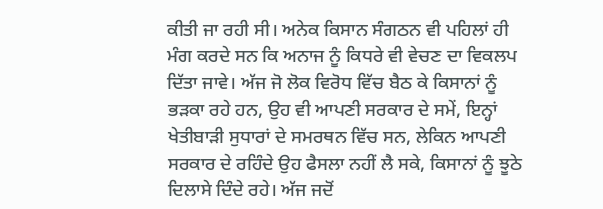ਕੀਤੀ ਜਾ ਰਹੀ ਸੀ। ਅਨੇਕ ਕਿਸਾਨ ਸੰਗਠਨ ਵੀ ਪਹਿਲਾਂ ਹੀ ਮੰਗ ਕਰਦੇ ਸਨ ਕਿ ਅਨਾਜ ਨੂੰ ਕਿਧਰੇ ਵੀ ਵੇਚਣ ਦਾ ਵਿਕਲਪ ਦਿੱਤਾ ਜਾਵੇ। ਅੱਜ ਜੋ ਲੋਕ ਵਿਰੋਧ ਵਿੱਚ ਬੈਠ ਕੇ ਕਿਸਾਨਾਂ ਨੂੰ ਭੜਕਾ ਰਹੇ ਹਨ, ਉਹ ਵੀ ਆਪਣੀ ਸਰਕਾਰ ਦੇ ਸਮੇਂ, ਇਨ੍ਹਾਂ ਖੇਤੀਬਾੜੀ ਸੁਧਾਰਾਂ ਦੇ ਸਮਰਥਨ ਵਿੱਚ ਸਨ, ਲੇਕਿਨ ਆਪਣੀ ਸਰਕਾਰ ਦੇ ਰਹਿੰਦੇ ਉਹ ਫੈਸਲਾ ਨਹੀਂ ਲੈ ਸਕੇ, ਕਿਸਾਨਾਂ ਨੂੰ ਝੂਠੇ ਦਿਲਾਸੇ ਦਿੰਦੇ ਰਹੇ। ਅੱਜ ਜਦੋਂ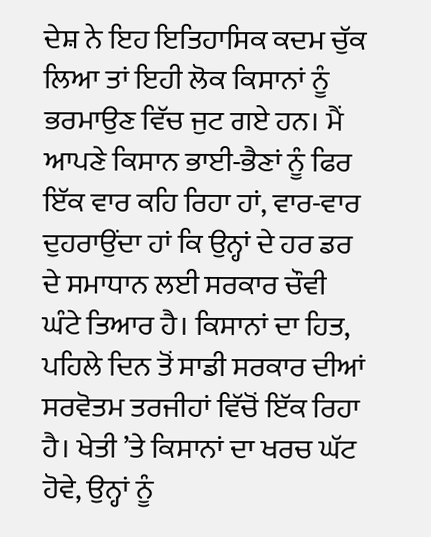ਦੇਸ਼ ਨੇ ਇਹ ਇਤਿਹਾਸਿਕ ਕਦਮ ਚੁੱਕ ਲਿਆ ਤਾਂ ਇਹੀ ਲੋਕ ਕਿਸਾਨਾਂ ਨੂੰ ਭਰਮਾਉਣ ਵਿੱਚ ਜੁਟ ਗਏ ਹਨ। ਮੈਂ ਆਪਣੇ ਕਿਸਾਨ ਭਾਈ-ਭੈਣਾਂ ਨੂੰ ਫਿਰ ਇੱਕ ਵਾਰ ਕਹਿ ਰਿਹਾ ਹਾਂ, ਵਾਰ-ਵਾਰ ਦੁਹਰਾਉਂਦਾ ਹਾਂ ਕਿ ਉਨ੍ਹਾਂ ਦੇ ਹਰ ਡਰ ਦੇ ਸਮਾਧਾਨ ਲਈ ਸਰਕਾਰ ਚੌਵੀ ਘੰਟੇ ਤਿਆਰ ਹੈ। ਕਿਸਾਨਾਂ ਦਾ ਹਿਤ, ਪਹਿਲੇ ਦਿਨ ਤੋਂ ਸਾਡੀ ਸਰਕਾਰ ਦੀਆਂ ਸਰਵੋਤਮ ਤਰਜੀਹਾਂ ਵਿੱਚੋਂ ਇੱਕ ਰਿਹਾ ਹੈ। ਖੇਤੀ ’ਤੇ ਕਿਸਾਨਾਂ ਦਾ ਖਰਚ ਘੱਟ ਹੋਵੇ, ਉਨ੍ਹਾਂ ਨੂੰ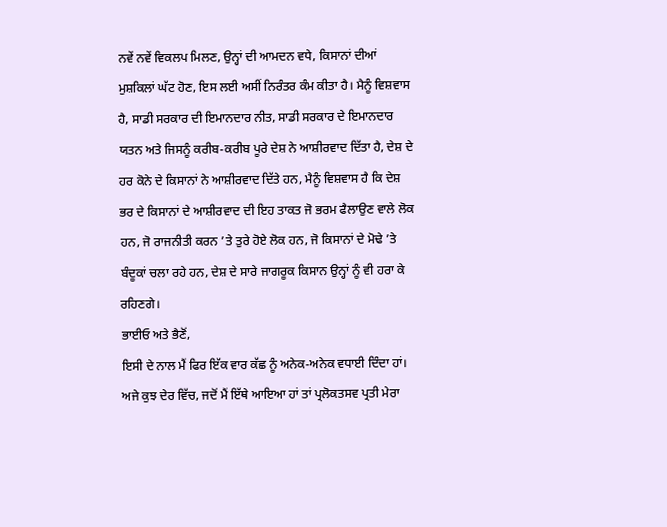ਨਵੇਂ ਨਵੇਂ ਵਿਕਲਪ ਮਿਲਣ, ਉਨ੍ਹਾਂ ਦੀ ਆਮਦਨ ਵਧੇ, ਕਿਸਾਨਾਂ ਦੀਆਂ ਮੁਸ਼ਕਿਲਾਂ ਘੱਟ ਹੋਣ, ਇਸ ਲਈ ਅਸੀਂ ਨਿਰੰਤਰ ਕੰਮ ਕੀਤਾ ਹੈ। ਮੈਨੂੰ ਵਿਸ਼ਵਾਸ ਹੈ, ਸਾਡੀ ਸਰਕਾਰ ਦੀ ਇਮਾਨਦਾਰ ਨੀਤ, ਸਾਡੀ ਸਰਕਾਰ ਦੇ ਇਮਾਨਦਾਰ ਯਤਨ ਅਤੇ ਜਿਸਨੂੰ ਕਰੀਬ-ਕਰੀਬ ਪੂਰੇ ਦੇਸ਼ ਨੇ ਆਸ਼ੀਰਵਾਦ ਦਿੱਤਾ ਹੈ, ਦੇਸ਼ ਦੇ ਹਰ ਕੋਨੇ ਦੇ ਕਿਸਾਨਾਂ ਨੇ ਆਸ਼ੀਰਵਾਦ ਦਿੱਤੇ ਹਨ, ਮੈਨੂੰ ਵਿਸ਼ਵਾਸ ਹੈ ਕਿ ਦੇਸ਼ ਭਰ ਦੇ ਕਿਸਾਨਾਂ ਦੇ ਆਸ਼ੀਰਵਾਦ ਦੀ ਇਹ ਤਾਕਤ ਜੋ ਭਰਮ ਫੈਲਾਉਣ ਵਾਲੇ ਲੋਕ ਹਨ, ਜੋ ਰਾਜਨੀਤੀ ਕਰਨ ’ਤੇ ਤੁਰੇ ਹੋਏ ਲੋਕ ਹਨ, ਜੋ ਕਿਸਾਨਾਂ ਦੇ ਮੋਢੇ ’ਤੇ ਬੰਦੂਕਾਂ ਚਲਾ ਰਹੇ ਹਨ, ਦੇਸ਼ ਦੇ ਸਾਰੇ ਜਾਗਰੂਕ ਕਿਸਾਨ ਉਨ੍ਹਾਂ ਨੂੰ ਵੀ ਹਰਾ ਕੇ ਰਹਿਣਗੇ।
ਭਾਈਓ ਅਤੇ ਭੈਣੋਂ,
ਇਸੀ ਦੇ ਨਾਲ ਮੈਂ ਫਿਰ ਇੱਕ ਵਾਰ ਕੱਛ ਨੂੰ ਅਨੇਕ-ਅਨੇਕ ਵਧਾਈ ਦਿੰਦਾ ਹਾਂ। ਅਜੇ ਕੁਝ ਦੇਰ ਵਿੱਚ, ਜਦੋਂ ਮੈਂ ਇੱਥੇ ਆਇਆ ਹਾਂ ਤਾਂ ਪ੍ਰਲੋਕਤਸਵ ਪ੍ਰਤੀ ਮੇਰਾ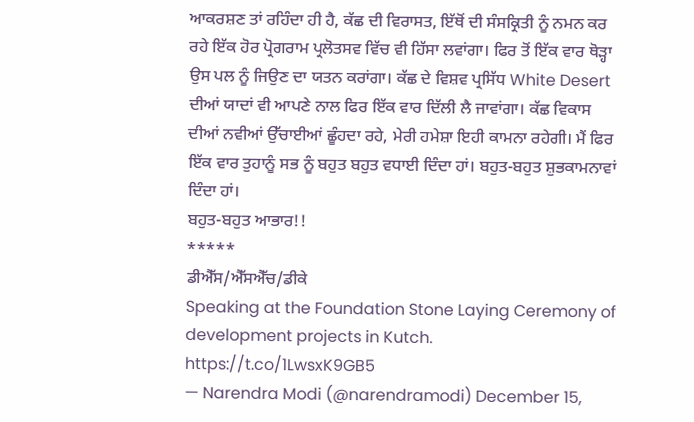ਆਕਰਸ਼ਣ ਤਾਂ ਰਹਿੰਦਾ ਹੀ ਹੈ, ਕੱਛ ਦੀ ਵਿਰਾਸਤ, ਇੱਥੋਂ ਦੀ ਸੰਸਕ੍ਰਿਤੀ ਨੂੰ ਨਮਨ ਕਰ ਰਹੇ ਇੱਕ ਹੋਰ ਪ੍ਰੋਗਰਾਮ ਪ੍ਰਲੋਤਸਵ ਵਿੱਚ ਵੀ ਹਿੱਸਾ ਲਵਾਂਗਾ। ਫਿਰ ਤੋਂ ਇੱਕ ਵਾਰ ਥੋੜ੍ਹਾ ਉਸ ਪਲ ਨੂੰ ਜਿਉਣ ਦਾ ਯਤਨ ਕਰਾਂਗਾ। ਕੱਛ ਦੇ ਵਿਸ਼ਵ ਪ੍ਰਸਿੱਧ White Desert ਦੀਆਂ ਯਾਦਾਂ ਵੀ ਆਪਣੇ ਨਾਲ ਫਿਰ ਇੱਕ ਵਾਰ ਦਿੱਲੀ ਲੈ ਜਾਵਾਂਗਾ। ਕੱਛ ਵਿਕਾਸ ਦੀਆਂ ਨਵੀਆਂ ਉੱਚਾਈਆਂ ਛੂੰਹਦਾ ਰਹੇ, ਮੇਰੀ ਹਮੇਸ਼ਾ ਇਹੀ ਕਾਮਨਾ ਰਹੇਗੀ। ਮੈਂ ਫਿਰ ਇੱਕ ਵਾਰ ਤੁਹਾਨੂੰ ਸਭ ਨੂੰ ਬਹੁਤ ਬਹੁਤ ਵਧਾਈ ਦਿੰਦਾ ਹਾਂ। ਬਹੁਤ-ਬਹੁਤ ਸ਼ੁਭਕਾਮਨਾਵਾਂ ਦਿੰਦਾ ਹਾਂ।
ਬਹੁਤ-ਬਹੁਤ ਆਭਾਰ!!
*****
ਡੀਐੱਸ/ਐੱਸਐੱਚ/ਡੀਕੇ
Speaking at the Foundation Stone Laying Ceremony of development projects in Kutch. https://t.co/1LwsxK9GB5
— Narendra Modi (@narendramodi) December 15,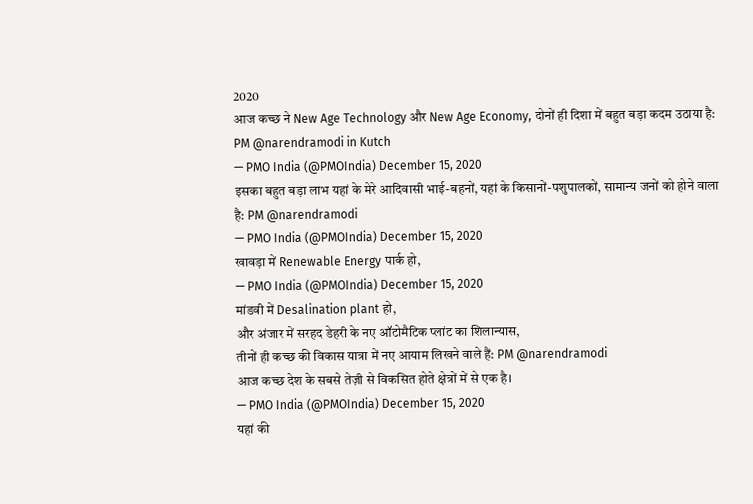2020
आज कच्छ ने New Age Technology और New Age Economy, दोनों ही दिशा में बहुत बड़ा कदम उठाया है: PM @narendramodi in Kutch
— PMO India (@PMOIndia) December 15, 2020
इसका बहुत बड़ा लाभ यहां के मेरे आदिवासी भाई-बहनों, यहां के किसानों-पशुपालकों, सामान्य जनों को होने वाला है: PM @narendramodi
— PMO India (@PMOIndia) December 15, 2020
खावड़ा में Renewable Energy पार्क हो,
— PMO India (@PMOIndia) December 15, 2020
मांडवी में Desalination plant हो,
और अंजार में सरहद डेहरी के नए ऑटोमैटिक प्लांट का शिलान्यास,
तीनों ही कच्छ की विकास यात्रा में नए आयाम लिखने वाले हैं: PM @narendramodi
आज कच्छ देश के सबसे तेज़ी से विकसित होते क्षेत्रों में से एक है।
— PMO India (@PMOIndia) December 15, 2020
यहां की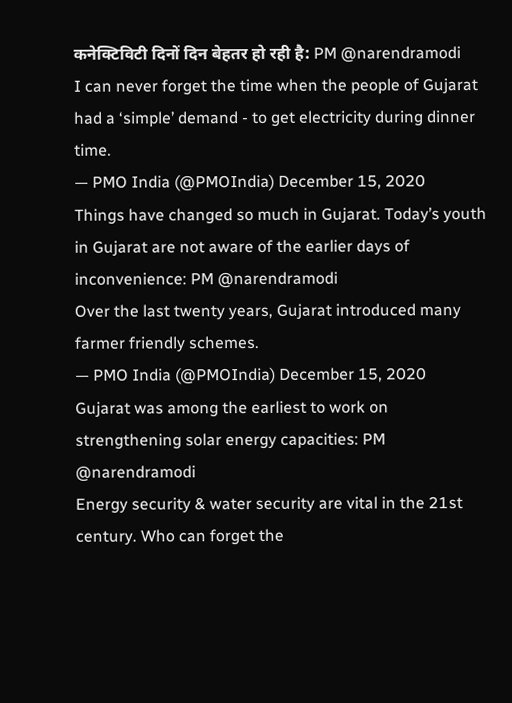कनेक्टिविटी दिनों दिन बेहतर हो रही है: PM @narendramodi
I can never forget the time when the people of Gujarat had a ‘simple’ demand - to get electricity during dinner time.
— PMO India (@PMOIndia) December 15, 2020
Things have changed so much in Gujarat. Today’s youth in Gujarat are not aware of the earlier days of inconvenience: PM @narendramodi
Over the last twenty years, Gujarat introduced many farmer friendly schemes.
— PMO India (@PMOIndia) December 15, 2020
Gujarat was among the earliest to work on strengthening solar energy capacities: PM @narendramodi
Energy security & water security are vital in the 21st century. Who can forget the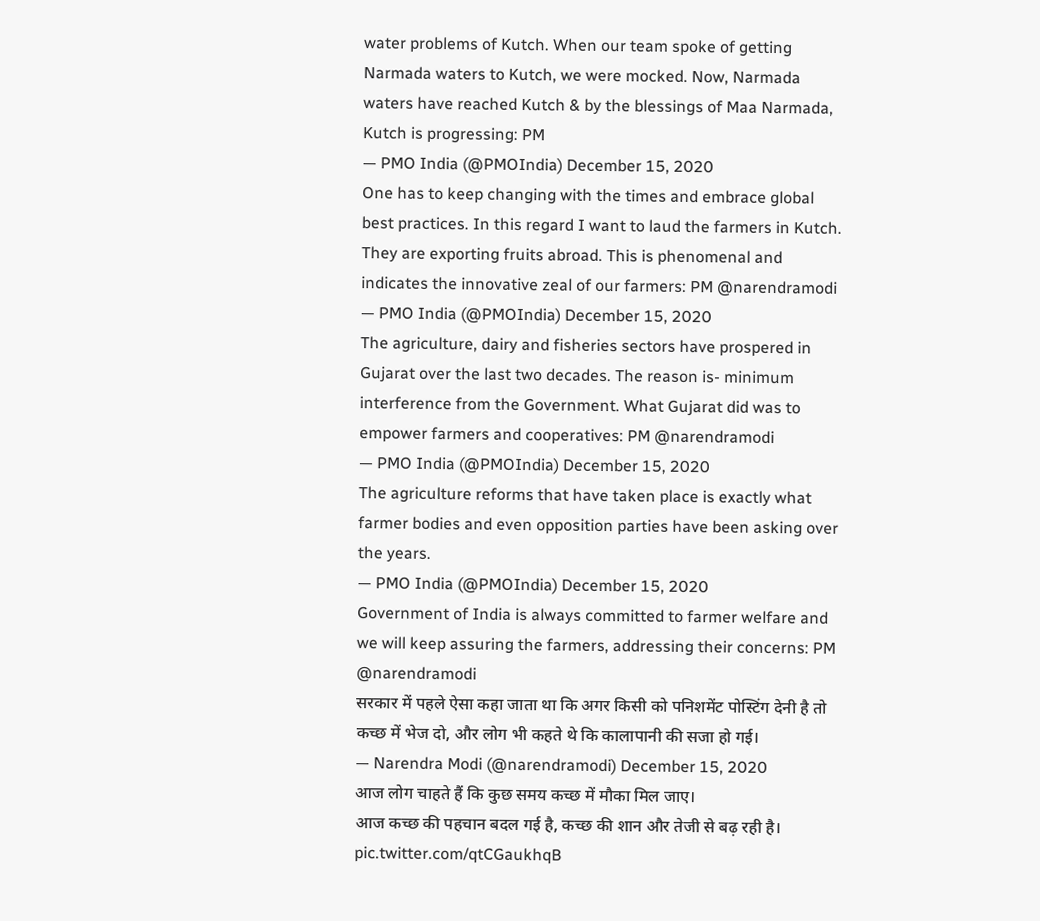water problems of Kutch. When our team spoke of getting Narmada waters to Kutch, we were mocked. Now, Narmada waters have reached Kutch & by the blessings of Maa Narmada, Kutch is progressing: PM
— PMO India (@PMOIndia) December 15, 2020
One has to keep changing with the times and embrace global best practices. In this regard I want to laud the farmers in Kutch. They are exporting fruits abroad. This is phenomenal and indicates the innovative zeal of our farmers: PM @narendramodi
— PMO India (@PMOIndia) December 15, 2020
The agriculture, dairy and fisheries sectors have prospered in Gujarat over the last two decades. The reason is- minimum interference from the Government. What Gujarat did was to empower farmers and cooperatives: PM @narendramodi
— PMO India (@PMOIndia) December 15, 2020
The agriculture reforms that have taken place is exactly what farmer bodies and even opposition parties have been asking over the years.
— PMO India (@PMOIndia) December 15, 2020
Government of India is always committed to farmer welfare and we will keep assuring the farmers, addressing their concerns: PM @narendramodi
सरकार में पहले ऐसा कहा जाता था कि अगर किसी को पनिशमेंट पोस्टिंग देनी है तो कच्छ में भेज दो, और लोग भी कहते थे कि कालापानी की सजा हो गई।
— Narendra Modi (@narendramodi) December 15, 2020
आज लोग चाहते हैं कि कुछ समय कच्छ में मौका मिल जाए।
आज कच्छ की पहचान बदल गई है, कच्छ की शान और तेजी से बढ़ रही है। pic.twitter.com/qtCGaukhqB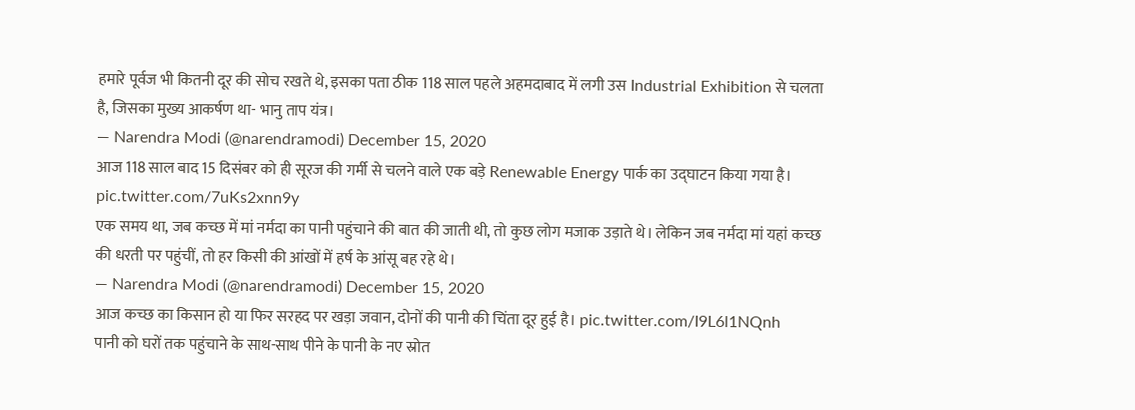हमारे पूर्वज भी कितनी दूर की सोच रखते थे, इसका पता ठीक 118 साल पहले अहमदाबाद में लगी उस Industrial Exhibition से चलता है, जिसका मुख्य आकर्षण था- भानु ताप यंत्र।
— Narendra Modi (@narendramodi) December 15, 2020
आज 118 साल बाद 15 दिसंबर को ही सूरज की गर्मी से चलने वाले एक बड़े Renewable Energy पार्क का उद्घाटन किया गया है। pic.twitter.com/7uKs2xnn9y
एक समय था, जब कच्छ में मां नर्मदा का पानी पहुंचाने की बात की जाती थी, तो कुछ लोग मजाक उड़ाते थे। लेकिन जब नर्मदा मां यहां कच्छ की धरती पर पहुंचीं, तो हर किसी की आंखों में हर्ष के आंसू बह रहे थे।
— Narendra Modi (@narendramodi) December 15, 2020
आज कच्छ का किसान हो या फिर सरहद पर खड़ा जवान, दोनों की पानी की चिंता दूर हुई है। pic.twitter.com/I9L6l1NQnh
पानी को घरों तक पहुंचाने के साथ-साथ पीने के पानी के नए स्रोत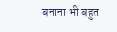बनाना भी बहुत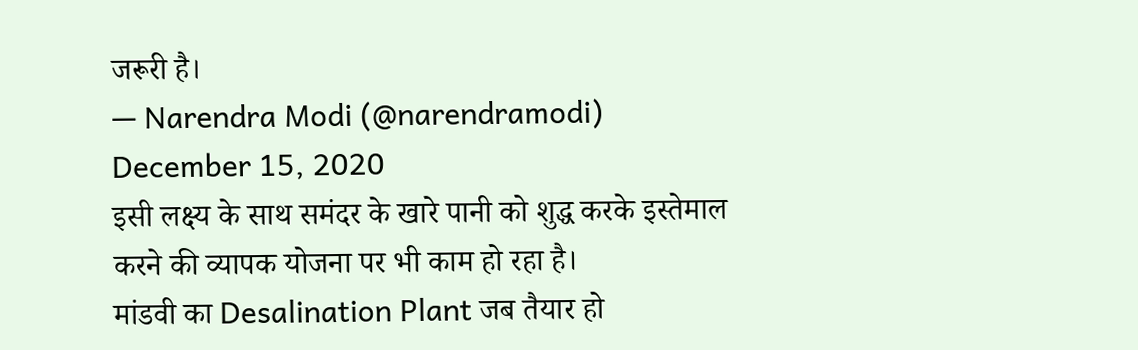जरूरी है।
— Narendra Modi (@narendramodi) December 15, 2020
इसी लक्ष्य के साथ समंदर के खारे पानी को शुद्ध करके इस्तेमाल करने की व्यापक योजना पर भी काम हो रहा है।
मांडवी का Desalination Plant जब तैयार हो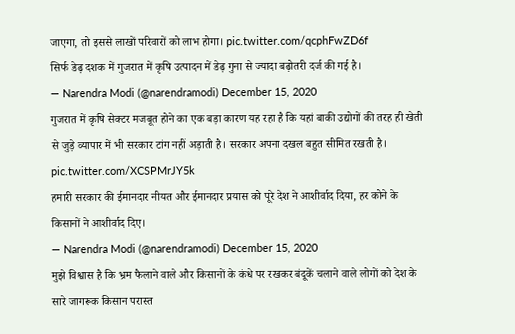जाएगा, तो इससे लाखों परिवारों को लाभ होगा। pic.twitter.com/qcphFwZD6f
सिर्फ डेढ़ दशक में गुजरात में कृषि उत्पादन में डेढ़ गुना से ज्यादा बढ़ोतरी दर्ज की गई है।
— Narendra Modi (@narendramodi) December 15, 2020
गुजरात में कृषि सेक्टर मजबूत होने का एक बड़ा कारण यह रहा है कि यहां बाकी उद्योगों की तरह ही खेती से जुड़े व्यापार में भी सरकार टांग नहीं अड़ाती है। सरकार अपना दखल बहुत सीमित रखती है। pic.twitter.com/XCSPMrJY5k
हमारी सरकार की ईमानदार नीयत और ईमानदार प्रयास को पूरे देश ने आशीर्वाद दिया, हर कोने के किसानों ने आशीर्वाद दिए।
— Narendra Modi (@narendramodi) December 15, 2020
मुझे विश्वास है कि भ्रम फैलाने वाले और किसानों के कंधे पर रखकर बंदूकें चलाने वाले लोगों को देश के सारे जागरूक किसान परास्त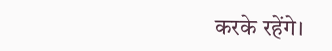करके रहेंगे।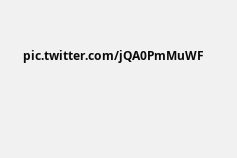pic.twitter.com/jQA0PmMuWF